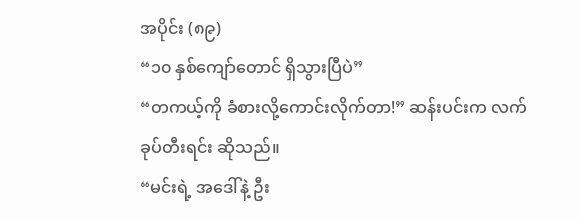အပိုင်း (၈၉)
“၁၀ နှစ်ကျော်တောင် ရှိသွားပြီပဲ”
“တကယ့်ကို ခံစားလို့ကောင်းလိုက်တာ!” ဆန်းပင်းက လက်ခုပ်တီးရင်း ဆိုသည်။
“မင်းရဲ့ အဒေါ်နဲ့ ဦး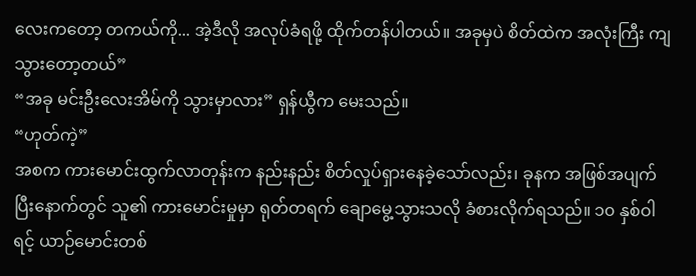လေးကတော့ တကယ်ကို... အဲ့ဒီလို အလုပ်ခံရဖို့ ထိုက်တန်ပါတယ်။ အခုမှပဲ စိတ်ထဲက အလုံးကြီး ကျသွားတော့တယ်”
“အခု မင်းဦးလေးအိမ်ကို သွားမှာလား” ရှန်ယွီက မေးသည်။
“ဟုတ်ကဲ့”
အစက ကားမောင်းထွက်လာတုန်းက နည်းနည်း စိတ်လှုပ်ရှားနေခဲ့သော်လည်း၊ ခုနက အဖြစ်အပျက်ပြီးနောက်တွင် သူ၏ ကားမောင်းမှုမှာ ရုတ်တရက် ချောမွေ့သွားသလို ခံစားလိုက်ရသည်။ ၁၀ နှစ်ဝါရင့် ယာဉ်မောင်းတစ်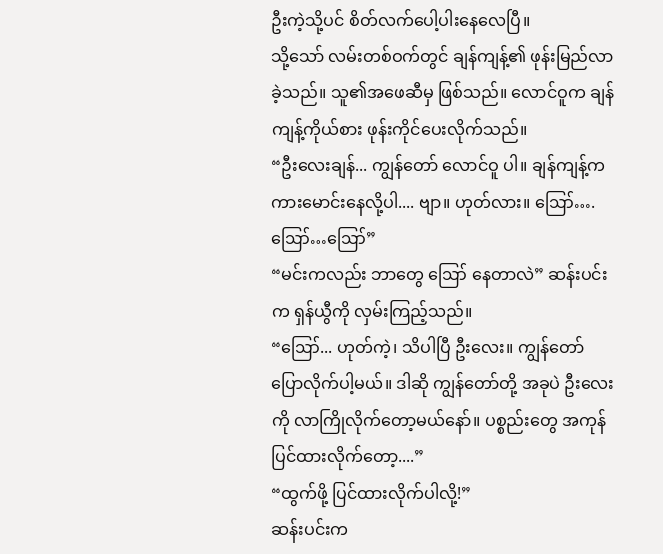ဦးကဲ့သို့ပင် စိတ်လက်ပေါ့ပါးနေလေပြီ။
သို့သော် လမ်းတစ်ဝက်တွင် ချန်ကျန့်၏ ဖုန်းမြည်လာခဲ့သည်။ သူ၏အဖေဆီမှ ဖြစ်သည်။ လောင်ဝူက ချန်ကျန့်ကိုယ်စား ဖုန်းကိုင်ပေးလိုက်သည်။
“ဦးလေးချန်... ကျွန်တော် လောင်ဝူ ပါ။ ချန်ကျန့်က ကားမောင်းနေလို့ပါ.... ဗျာ။ ဟုတ်လား။ ဪ….ဪ…ဪ”
“မင်းကလည်း ဘာတွေ ဪ နေတာလဲ” ဆန်းပင်းက ရှန်ယွီကို လှမ်းကြည့်သည်။
“ဪ... ဟုတ်ကဲ့၊ သိပါပြီ ဦးလေး။ ကျွန်တော် ပြောလိုက်ပါ့မယ်။ ဒါဆို ကျွန်တော်တို့ အခုပဲ ဦးလေးကို လာကြိုလိုက်တော့မယ်နော်။ ပစ္စည်းတွေ အကုန်ပြင်ထားလိုက်တော့....”
“ထွက်ဖို့ ပြင်ထားလိုက်ပါလို့!”
ဆန်းပင်းက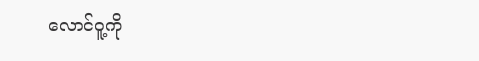လောင်ဝူ့ကို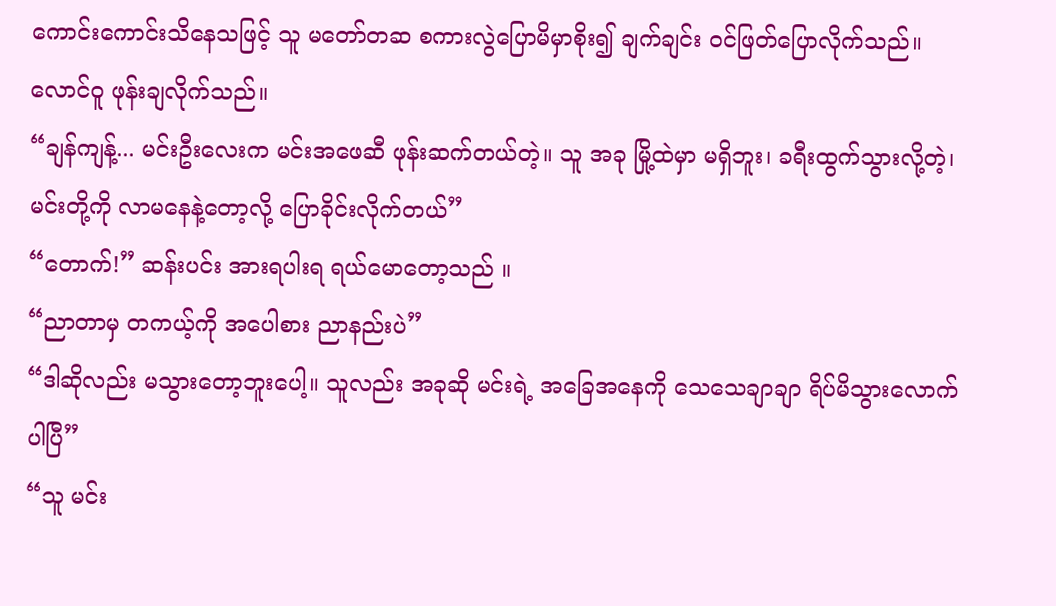ကောင်းကောင်းသိနေသဖြင့် သူ မတော်တဆ စကားလွဲပြောမိမှာစိုး၍ ချက်ချင်း ဝင်ဖြတ်ပြောလိုက်သည်။
လောင်ဝူ ဖုန်းချလိုက်သည်။
“ချန်ကျန့်... မင်းဦးလေးက မင်းအဖေဆီ ဖုန်းဆက်တယ်တဲ့။ သူ အခု မြို့ထဲမှာ မရှိဘူး၊ ခရီးထွက်သွားလို့တဲ့၊ မင်းတို့ကို လာမနေနဲ့တော့လို့ ပြောခိုင်းလိုက်တယ်”
“တောက်!” ဆန်းပင်း အားရပါးရ ရယ်မောတော့သည် ။
“ညာတာမှ တကယ့်ကို အပေါစား ညာနည်းပဲ”
“ဒါဆိုလည်း မသွားတော့ဘူးပေါ့။ သူလည်း အခုဆို မင်းရဲ့ အခြေအနေကို သေသေချာချာ ရိပ်မိသွားလောက်ပါပြီ”
“သူ မင်း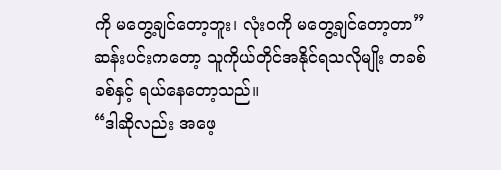ကို မတွေ့ချင်တော့ဘူး၊ လုံးဝကို မတွေ့ချင်တော့တာ”
ဆန်းပင်းကတော့ သူကိုယ်တိုင်အနိုင်ရသလိုမျိုး တခစ်ခစ်နှင့် ရယ်နေတော့သည်။
“ဒါဆိုလည်း အဖေ့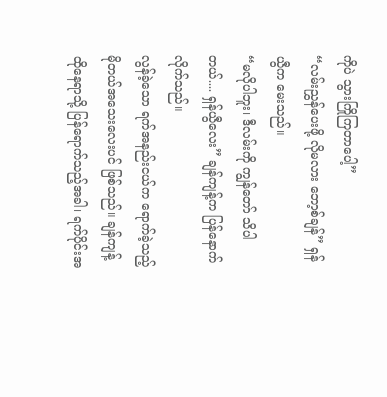ကိုပဲ သွားကြိုကြတာပေါ့”
“လမ်းညွှန်ပေးဖို့ လိုမလား ဘော့စ်ချန်” ရှန်ယွီက မေးသည်။
“မလိုပါဘူး၊ ဒီလမ်းကို ကျွန်တော် သိပါတယ်.... ရှန်ယွီလေး” ချန်ကျန့်က ပြန်နောက်လိုက်သည်။
လွန်ခဲ့သော ရက်အနည်းငယ်က ရောက်ခဲ့သည့် မိုတယ်အသေးလေးပင် ဖြစ်သည်။ ချန်ကျန့် ထိုနေရာသို့ ပြန်ရောက်သည့်အခါ၊ ရက်ပိုင်းအ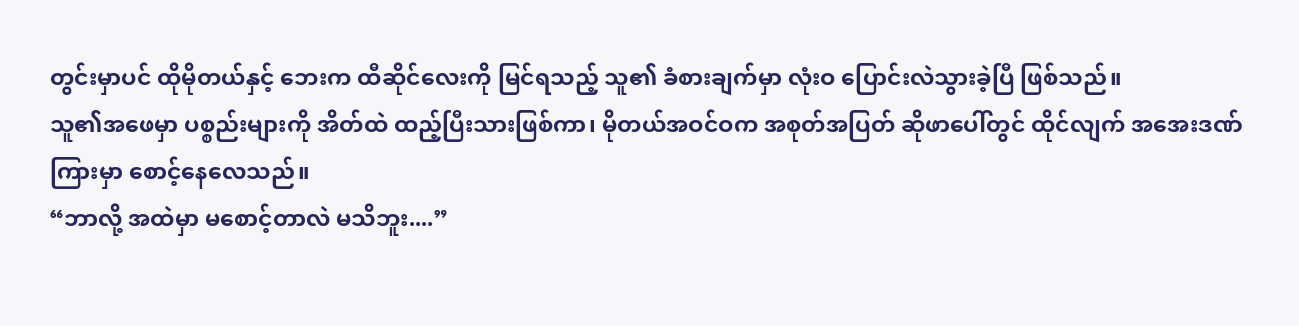တွင်းမှာပင် ထိုမိုတယ်နှင့် ဘေးက ထီဆိုင်လေးကို မြင်ရသည့် သူ၏ ခံစားချက်မှာ လုံးဝ ပြောင်းလဲသွားခဲ့ပြီ ဖြစ်သည်။
သူ၏အဖေမှာ ပစ္စည်းများကို အိတ်ထဲ ထည့်ပြီးသားဖြစ်ကာ၊ မိုတယ်အဝင်ဝက အစုတ်အပြတ် ဆိုဖာပေါ်တွင် ထိုင်လျက် အအေးဒဏ်ကြားမှာ စောင့်နေလေသည်။
“ဘာလို့ အထဲမှာ မစောင့်တာလဲ မသိဘူး....”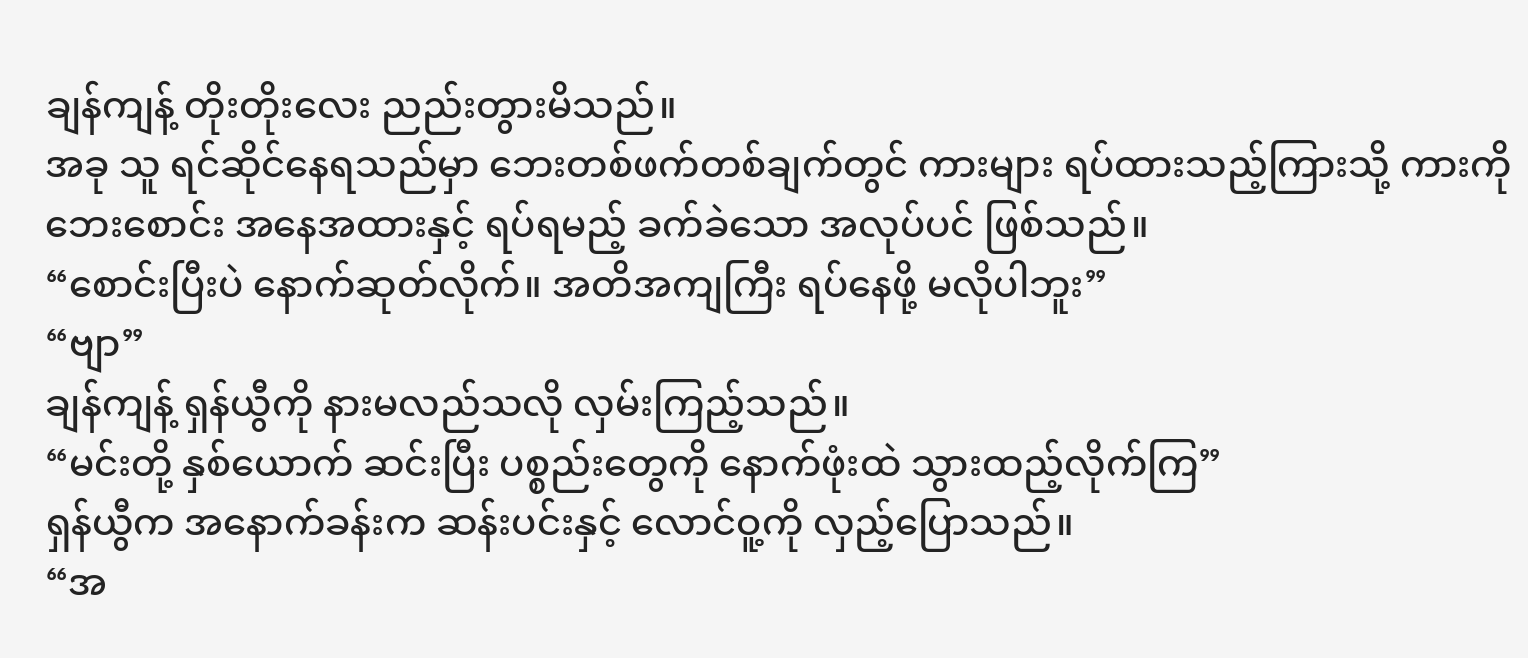ချန်ကျန့် တိုးတိုးလေး ညည်းတွားမိသည်။
အခု သူ ရင်ဆိုင်နေရသည်မှာ ဘေးတစ်ဖက်တစ်ချက်တွင် ကားများ ရပ်ထားသည့်ကြားသို့ ကားကို ဘေးစောင်း အနေအထားနှင့် ရပ်ရမည့် ခက်ခဲသော အလုပ်ပင် ဖြစ်သည်။
“စောင်းပြီးပဲ နောက်ဆုတ်လိုက်။ အတိအကျကြီး ရပ်နေဖို့ မလိုပါဘူး”
“ဗျာ”
ချန်ကျန့် ရှန်ယွီကို နားမလည်သလို လှမ်းကြည့်သည်။
“မင်းတို့ နှစ်ယောက် ဆင်းပြီး ပစ္စည်းတွေကို နောက်ဖုံးထဲ သွားထည့်လိုက်ကြ”
ရှန်ယွီက အနောက်ခန်းက ဆန်းပင်းနှင့် လောင်ဝူ့ကို လှည့်ပြောသည်။
“အ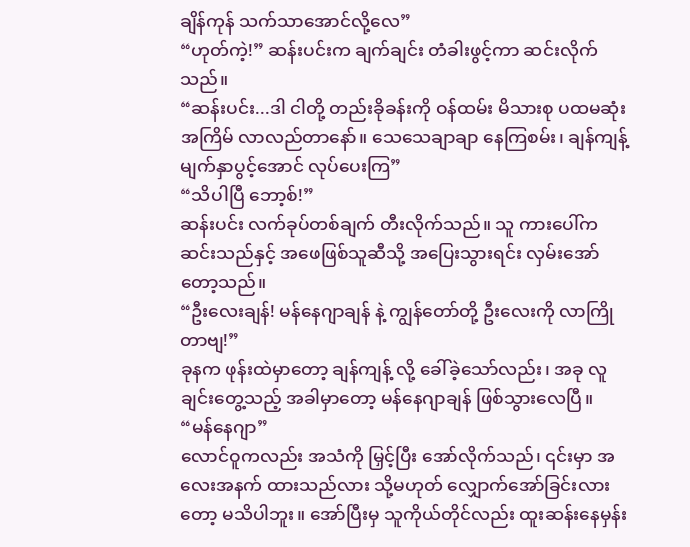ချိန်ကုန် သက်သာအောင်လို့လေ”
“ဟုတ်ကဲ့!” ဆန်းပင်းက ချက်ချင်း တံခါးဖွင့်ကာ ဆင်းလိုက်သည်။
“ဆန်းပင်း...ဒါ ငါတို့ တည်းခိုခန်းကို ဝန်ထမ်း မိသားစု ပထမဆုံးအကြိမ် လာလည်တာနော်။ သေသေချာချာ နေကြစမ်း၊ ချန်ကျန့် မျက်နှာပွင့်အောင် လုပ်ပေးကြ”
“သိပါပြီ ဘော့စ်!”
ဆန်းပင်း လက်ခုပ်တစ်ချက် တီးလိုက်သည်။ သူ ကားပေါ်က ဆင်းသည်နှင့် အဖေဖြစ်သူဆီသို့ အပြေးသွားရင်း လှမ်းအော်တော့သည်။
“ဦးလေးချန်! မန်နေဂျာချန် နဲ့ ကျွန်တော်တို့ ဦးလေးကို လာကြိုတာဗျ!”
ခုနက ဖုန်းထဲမှာတော့ ချန်ကျန့် လို့ ခေါ်ခဲ့သော်လည်း၊ အခု လူချင်းတွေ့သည့် အခါမှာတော့ မန်နေဂျာချန် ဖြစ်သွားလေပြီ။
“မန်နေဂျာ”
လောင်ဝူကလည်း အသံကို မြှင့်ပြီး အော်လိုက်သည်၊ ၎င်းမှာ အလေးအနက် ထားသည်လား သို့မဟုတ် လျှောက်အော်ခြင်းလားတော့ မသိပါဘူး။ အော်ပြီးမှ သူကိုယ်တိုင်လည်း ထူးဆန်းနေမှန်း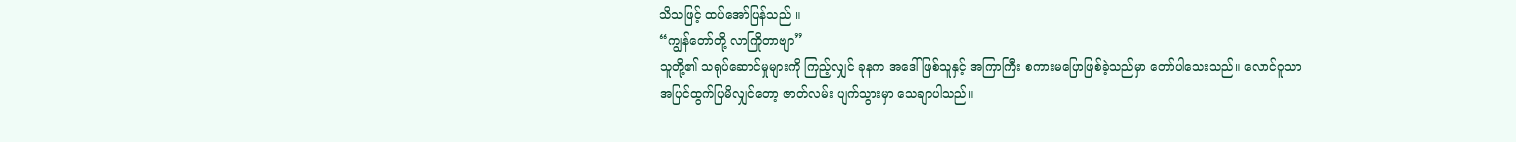သိသဖြင့် ထပ်အော်ပြန်သည် ။
“ကျွန်တော်တို့ လာကြိုတာဗျာ”
သူတို့၏ သရုပ်ဆောင်မှုများကို ကြည့်လျှင် ခုနက အဒေါ်ဖြစ်သူနှင့် အကြာကြီး စကားမပြောဖြစ်ခဲ့သည်မှာ တော်ပါသေးသည်။ လောင်ဝူသာ အပြင်ထွက်ပြမိလျှင်တော့ ဇာတ်လမ်း ပျက်သွားမှာ သေချာပါသည်။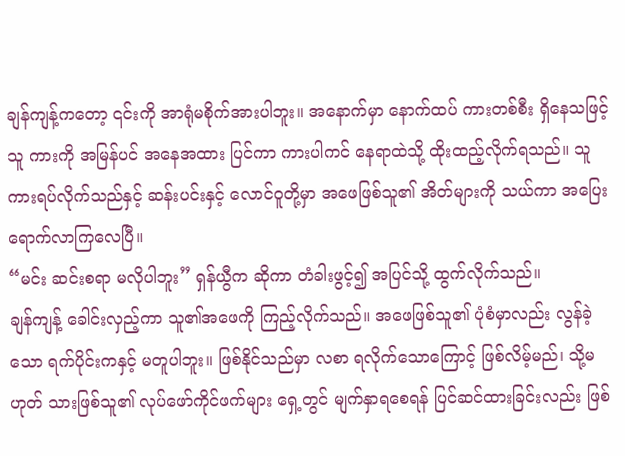ချန်ကျန့်ကတော့ ၎င်းကို အာရုံမစိုက်အားပါဘူး။ အနောက်မှာ နောက်ထပ် ကားတစ်စီး ရှိနေသဖြင့် သူ ကားကို အမြန်ပင် အနေအထား ပြင်ကာ ကားပါကင် နေရာထဲသို့ ထိုးထည့်လိုက်ရသည်။ သူ ကားရပ်လိုက်သည်နှင့် ဆန်းပင်းနှင့် လောင်ဝူတို့မှာ အဖေဖြစ်သူ၏ အိတ်များကို သယ်ကာ အပြေးရောက်လာကြလေပြီ။
“မင်း ဆင်းစရာ မလိုပါဘူး” ရှန်ယွီက ဆိုကာ တံခါးဖွင့်၍ အပြင်သို့ ထွက်လိုက်သည်။
ချန်ကျန့် ခေါင်းလှည့်ကာ သူ၏အဖေကို ကြည့်လိုက်သည်။ အဖေဖြစ်သူ၏ ပုံစံမှာလည်း လွန်ခဲ့သော ရက်ပိုင်းကနှင့် မတူပါဘူး။ ဖြစ်နိုင်သည်မှာ လစာ ရလိုက်သောကြောင့် ဖြစ်လိမ့်မည်၊ သို့မဟုတ် သားဖြစ်သူ၏ လုပ်ဖော်ကိုင်ဖက်များ ရှေ့တွင် မျက်နှာရစေရန် ပြင်ဆင်ထားခြင်းလည်း ဖြစ်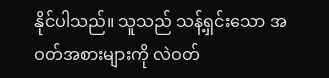နိုင်ပါသည်။ သူသည် သန့်ရှင်းသော အဝတ်အစားများကို လဲဝတ်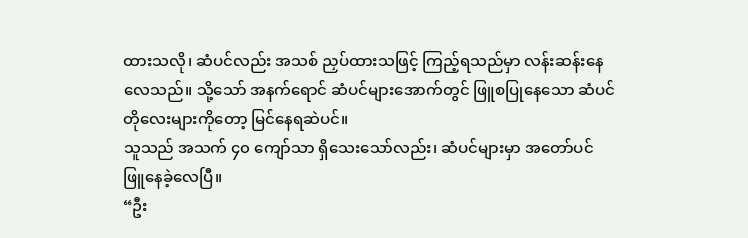ထားသလို၊ ဆံပင်လည်း အသစ် ညှပ်ထားသဖြင့် ကြည့်ရသည်မှာ လန်းဆန်းနေလေသည်။ သို့သော် အနက်ရောင် ဆံပင်များအောက်တွင် ဖြူစပြုနေသော ဆံပင်တိုလေးများကိုတော့ မြင်နေရဆဲပင်။
သူသည် အသက် ၄၀ ကျော်သာ ရှိသေးသော်လည်း၊ ဆံပင်များမှာ အတော်ပင် ဖြူနေခဲ့လေပြီ။
“ဦး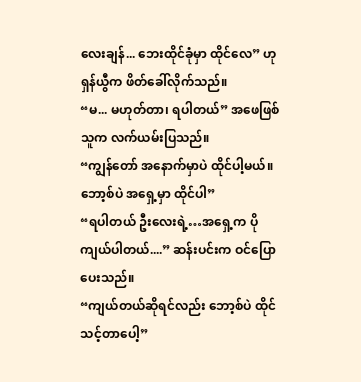လေးချန်... ဘေးထိုင်ခုံမှာ ထိုင်လေ” ဟု ရှန်ယွီက ဖိတ်ခေါ်လိုက်သည်။
“မ... မဟုတ်တာ၊ ရပါတယ်” အဖေဖြစ်သူက လက်ယမ်းပြသည်။
“ကျွန်တော် အနောက်မှာပဲ ထိုင်ပါ့မယ်။ ဘော့စ်ပဲ အရှေ့မှာ ထိုင်ပါ”
“ရပါတယ် ဦးလေးရဲ့…အရှေ့က ပိုကျယ်ပါတယ်....” ဆန်းပင်းက ဝင်ပြောပေးသည်။
“ကျယ်တယ်ဆိုရင်လည်း ဘော့စ်ပဲ ထိုင်သင့်တာပေါ့”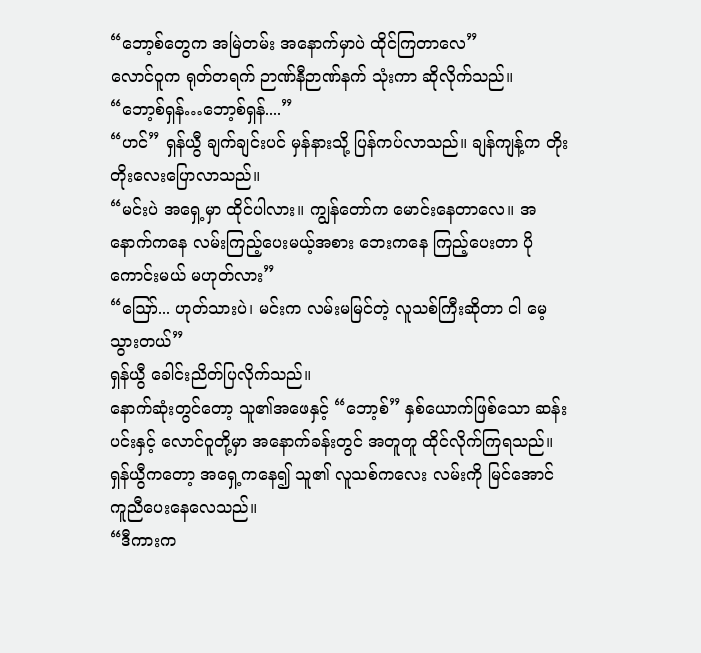“ဘော့စ်တွေက အမြဲတမ်း အနောက်မှာပဲ ထိုင်ကြတာလေ”
လောင်ဝူက ရုတ်တရက် ဉာဏ်နီဉာဏ်နက် သုံးကာ ဆိုလိုက်သည်။
“ဘော့စ်ရှန်…ဘော့စ်ရှန်....”
“ဟင်” ရှန်ယွီ ချက်ချင်းပင် မှန်နားသို့ ပြန်ကပ်လာသည်။ ချန်ကျန့်က တိုးတိုးလေးပြောလာသည်။
“မင်းပဲ အရှေ့မှာ ထိုင်ပါလား။ ကျွန်တော်က မောင်းနေတာလေ။ အနောက်ကနေ လမ်းကြည့်ပေးမယ့်အစား ဘေးကနေ ကြည့်ပေးတာ ပိုကောင်းမယ် မဟုတ်လား”
“ဪ... ဟုတ်သားပဲ၊ မင်းက လမ်းမမြင်တဲ့ လူသစ်ကြီးဆိုတာ ငါ မေ့သွားတယ်”
ရှန်ယွီ ခေါင်းညိတ်ပြလိုက်သည်။
နောက်ဆုံးတွင်တော့ သူ၏အဖေနှင့် “ဘော့စ်” နှစ်ယောက်ဖြစ်သော ဆန်းပင်းနှင့် လောင်ဝူတို့မှာ အနောက်ခန်းတွင် အတူတူ ထိုင်လိုက်ကြရသည်။ ရှန်ယွီကတော့ အရှေ့ကနေ၍ သူ၏ လူသစ်ကလေး လမ်းကို မြင်အောင် ကူညီပေးနေလေသည်။
“ဒီကားက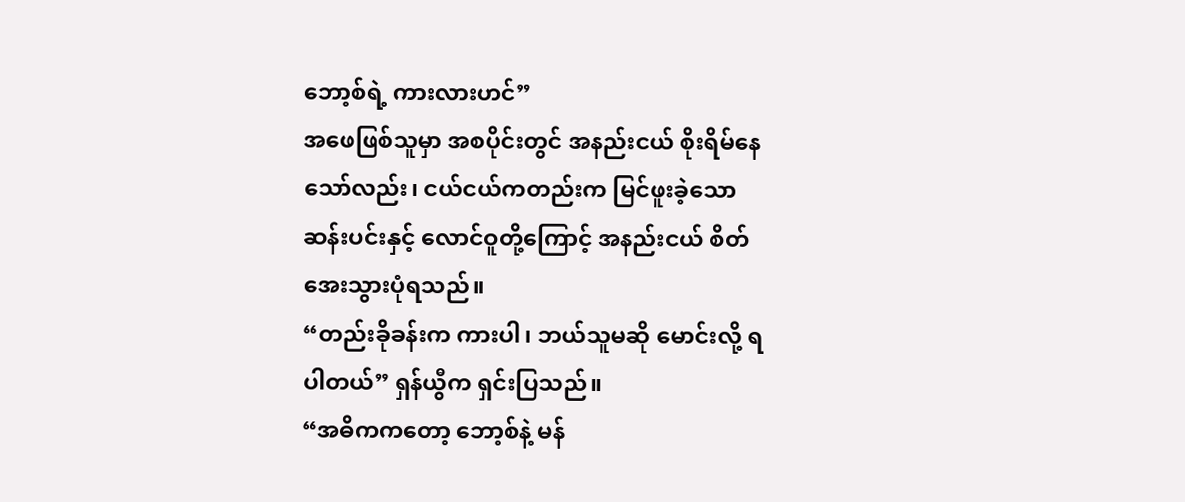ဘော့စ်ရဲ့ ကားလားဟင်”
အဖေဖြစ်သူမှာ အစပိုင်းတွင် အနည်းငယ် စိုးရိမ်နေသော်လည်း၊ ငယ်ငယ်ကတည်းက မြင်ဖူးခဲ့သော ဆန်းပင်းနှင့် လောင်ဝူတို့ကြောင့် အနည်းငယ် စိတ်အေးသွားပုံရသည်။
“တည်းခိုခန်းက ကားပါ၊ ဘယ်သူမဆို မောင်းလို့ ရပါတယ်” ရှန်ယွီက ရှင်းပြသည်။
“အဓိကကတော့ ဘော့စ်နဲ့ မန်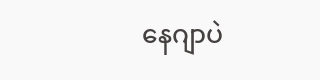နေဂျာပဲ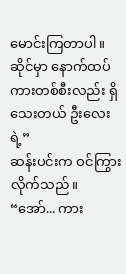မောင်းကြတာပါ။ ဆိုင်မှာ နောက်ထပ် ကားတစ်စီးလည်း ရှိသေးတယ် ဦးလေးရဲ့”
ဆန်းပင်းက ဝင်ကြွားလိုက်သည်။
“အော်... ကား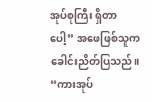အုပ်စုကြီး ရှိတာပေါ့” အဖေဖြစ်သူက ခေါင်းညိတ်ပြသည်။
“ကားအုပ်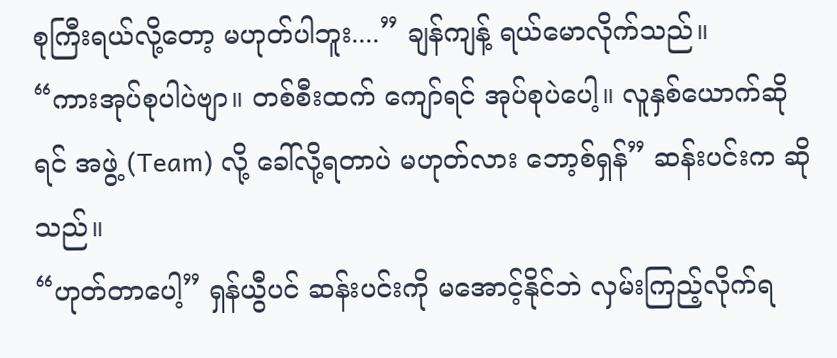စုကြီးရယ်လို့တော့ မဟုတ်ပါဘူး....” ချန်ကျန့် ရယ်မောလိုက်သည်။
“ကားအုပ်စုပါပဲဗျာ။ တစ်စီးထက် ကျော်ရင် အုပ်စုပဲပေါ့။ လူနှစ်ယောက်ဆိုရင် အဖွဲ့ (Team) လို့ ခေါ်လို့ရတာပဲ မဟုတ်လား ဘော့စ်ရှန်” ဆန်းပင်းက ဆိုသည်။
“ဟုတ်တာပေါ့” ရှန်ယွီပင် ဆန်းပင်းကို မအောင့်နိုင်ဘဲ လှမ်းကြည့်လိုက်ရ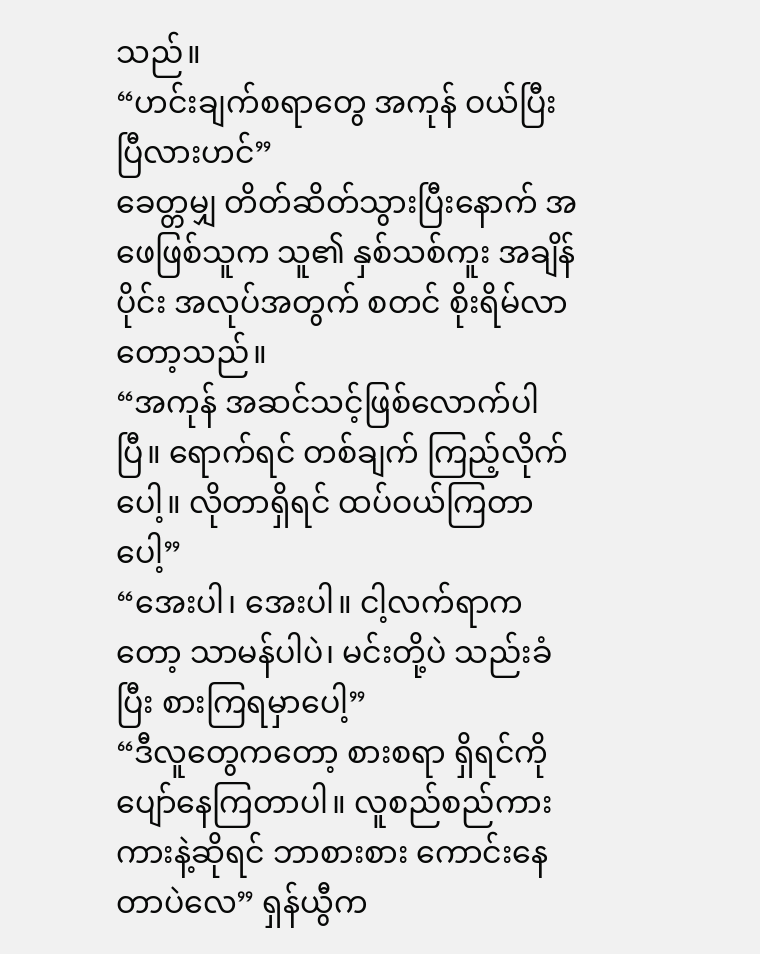သည်။
“ဟင်းချက်စရာတွေ အကုန် ဝယ်ပြီးပြီလားဟင်”
ခေတ္တမျှ တိတ်ဆိတ်သွားပြီးနောက် အဖေဖြစ်သူက သူ၏ နှစ်သစ်ကူး အချိန်ပိုင်း အလုပ်အတွက် စတင် စိုးရိမ်လာတော့သည်။
“အကုန် အဆင်သင့်ဖြစ်လောက်ပါပြီ။ ရောက်ရင် တစ်ချက် ကြည့်လိုက်ပေါ့။ လိုတာရှိရင် ထပ်ဝယ်ကြတာပေါ့”
“အေးပါ၊ အေးပါ။ ငါ့လက်ရာကတော့ သာမန်ပါပဲ၊ မင်းတို့ပဲ သည်းခံပြီး စားကြရမှာပေါ့”
“ဒီလူတွေကတော့ စားစရာ ရှိရင်ကို ပျော်နေကြတာပါ။ လူစည်စည်ကားကားနဲ့ဆိုရင် ဘာစားစား ကောင်းနေတာပဲလေ” ရှန်ယွီက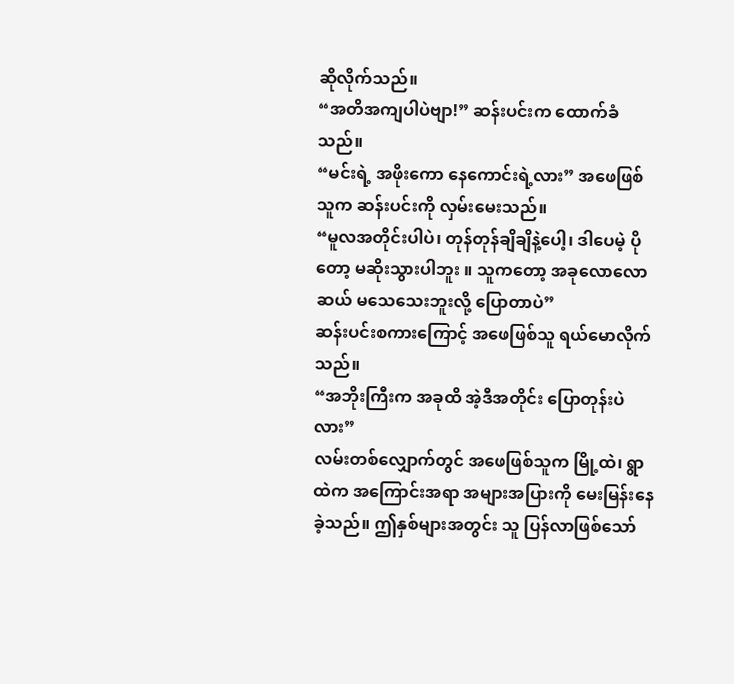ဆိုလိုက်သည်။
“အတိအကျပါပဲဗျာ!” ဆန်းပင်းက ထောက်ခံသည်။
“မင်းရဲ့ အဖိုးကော နေကောင်းရဲ့လား” အဖေဖြစ်သူက ဆန်းပင်းကို လှမ်းမေးသည်။
“မူလအတိုင်းပါပဲ၊ တုန်တုန်ချိချိနဲ့ပေါ့၊ ဒါပေမဲ့ ပိုတော့ မဆိုးသွားပါဘူး ။ သူကတော့ အခုလောလောဆယ် မသေသေးဘူးလို့ ပြောတာပဲ”
ဆန်းပင်းစကားကြောင့် အဖေဖြစ်သူ ရယ်မောလိုက်သည်။
“အဘိုးကြီးက အခုထိ အဲ့ဒီအတိုင်း ပြောတုန်းပဲလား”
လမ်းတစ်လျှောက်တွင် အဖေဖြစ်သူက မြို့ထဲ၊ ရွာထဲက အကြောင်းအရာ အများအပြားကို မေးမြန်းနေခဲ့သည်။ ဤနှစ်များအတွင်း သူ ပြန်လာဖြစ်သော်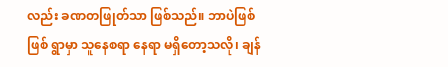လည်း ခဏတဖြုတ်သာ ဖြစ်သည်။ ဘာပဲဖြစ်ဖြစ် ရွာမှာ သူနေစရာ နေရာ မရှိတော့သလို၊ ချန်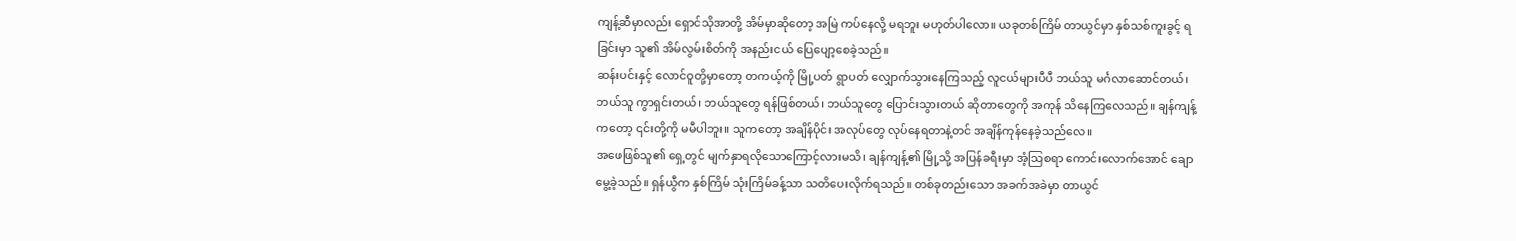ကျန့်ဆီမှာလည်း ရှောင်သိုအာတို့ အိမ်မှာဆိုတော့ အမြဲ ကပ်နေလို့ မရဘူး မဟုတ်ပါလော။ ယခုတစ်ကြိမ် တာယွင်မှာ နှစ်သစ်ကူးခွင့် ရခြင်းမှာ သူ၏ အိမ်လွမ်းစိတ်ကို အနည်းငယ် ပြေပျော့စေခဲ့သည်။
ဆန်းပင်းနှင့် လောင်ဝူတို့မှာတော့ တကယ့်ကို မြို့ပတ် ရွာပတ် လျှောက်သွားနေကြသည့် လူငယ်များပီပီ ဘယ်သူ မင်္ဂလာဆောင်တယ်၊ ဘယ်သူ ကွာရှင်းတယ်၊ ဘယ်သူတွေ ရန်ဖြစ်တယ်၊ ဘယ်သူတွေ ပြောင်းသွားတယ် ဆိုတာတွေကို အကုန် သိနေကြလေသည်။ ချန်ကျန့်ကတော့ ၎င်းတို့ကို မမီပါဘူး။ သူကတော့ အချိန်ပိုင်း အလုပ်တွေ လုပ်နေရတာနဲ့တင် အချိန်ကုန်နေခဲ့သည်လေ။
အဖေဖြစ်သူ၏ ရှေ့တွင် မျက်နှာရလိုသောကြောင့်လားမသိ၊ ချန်ကျန့်၏ မြို့သို့ အပြန်ခရီးမှာ အံ့သြစရာ ကောင်းလောက်အောင် ချောမွေ့ခဲ့သည်။ ရှန်ယွီက နှစ်ကြိမ် သုံးကြိမ်ခန့်သာ သတိပေးလိုက်ရသည်။ တစ်ခုတည်းသော အခက်အခဲမှာ တာယွင်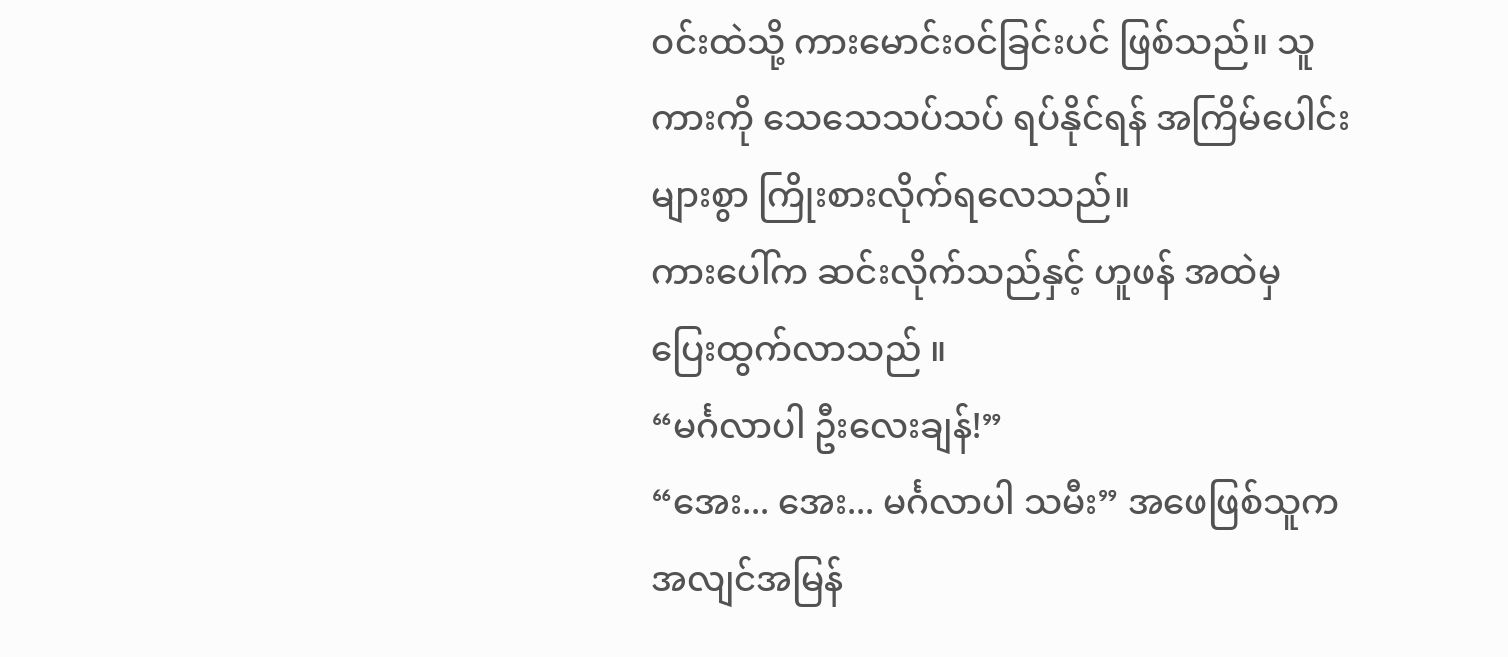ဝင်းထဲသို့ ကားမောင်းဝင်ခြင်းပင် ဖြစ်သည်။ သူ ကားကို သေသေသပ်သပ် ရပ်နိုင်ရန် အကြိမ်ပေါင်းများစွာ ကြိုးစားလိုက်ရလေသည်။
ကားပေါ်က ဆင်းလိုက်သည်နှင့် ဟူဖန် အထဲမှ ပြေးထွက်လာသည် ။
“မင်္ဂလာပါ ဦးလေးချန်!”
“အေး... အေး... မင်္ဂလာပါ သမီး” အဖေဖြစ်သူက အလျင်အမြန်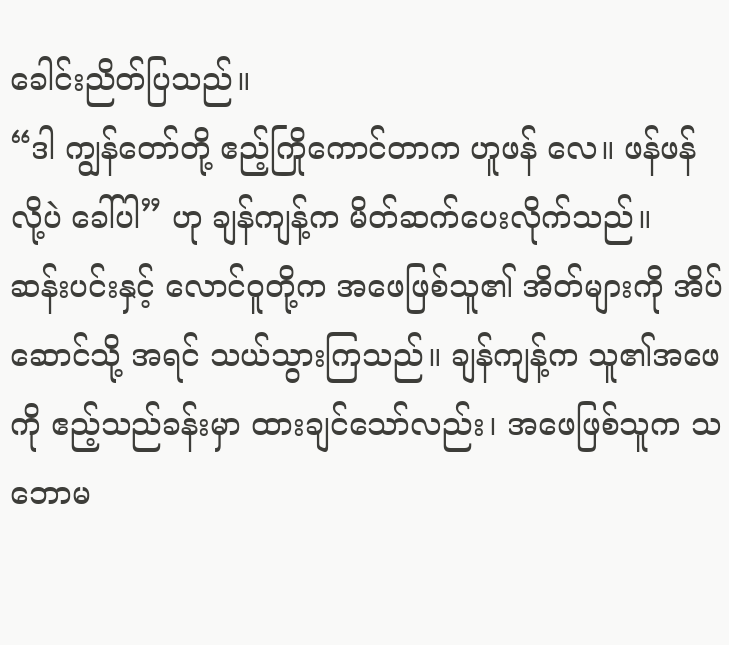ခေါင်းညိတ်ပြသည်။
“ဒါ ကျွန်တော်တို့ ဧည့်ကြိုကောင်တာက ဟူဖန် လေ။ ဖန်ဖန် လို့ပဲ ခေါ်ပါ” ဟု ချန်ကျန့်က မိတ်ဆက်ပေးလိုက်သည်။
ဆန်းပင်းနှင့် လောင်ဝူတို့က အဖေဖြစ်သူ၏ အိတ်များကို အိပ်ဆောင်သို့ အရင် သယ်သွားကြသည်။ ချန်ကျန့်က သူ၏အဖေကို ဧည့်သည်ခန်းမှာ ထားချင်သော်လည်း၊ အဖေဖြစ်သူက သဘောမ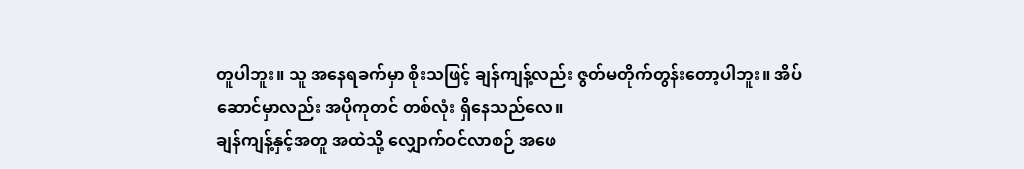တူပါဘူး။ သူ အနေရခက်မှာ စိုးသဖြင့် ချန်ကျန့်လည်း ဇွတ်မတိုက်တွန်းတော့ပါဘူး။ အိပ်ဆောင်မှာလည်း အပိုကုတင် တစ်လုံး ရှိနေသည်လေ။
ချန်ကျန့်နှင့်အတူ အထဲသို့ လျှောက်ဝင်လာစဉ် အဖေ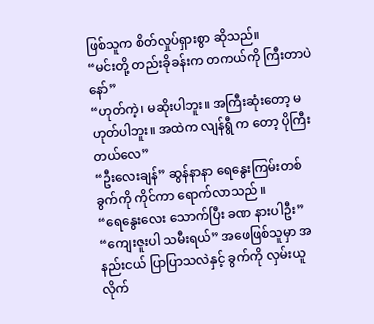ဖြစ်သူက စိတ်လှုပ်ရှားစွာ ဆိုသည်။
“မင်းတို့ တည်းခိုခန်းက တကယ်ကို ကြီးတာပဲနော်”
“ဟုတ်ကဲ့၊ မဆိုးပါဘူး။ အကြီးဆုံးတော့ မဟုတ်ပါဘူး။ အထဲက လျန်ရွီ က တော့ ပိုကြီးတယ်လေ”
“ဦးလေးချန်” ဆွန်နာနာ ရေနွေးကြမ်းတစ်ခွက်ကို ကိုင်ကာ ရောက်လာသည် ။
“ရေနွေးလေး သောက်ပြီး ခဏ နားပါဦး”
“ကျေးဇူးပါ သမီးရယ်” အဖေဖြစ်သူမှာ အနည်းငယ် ပြာပြာသလဲနှင့် ခွက်ကို လှမ်းယူလိုက်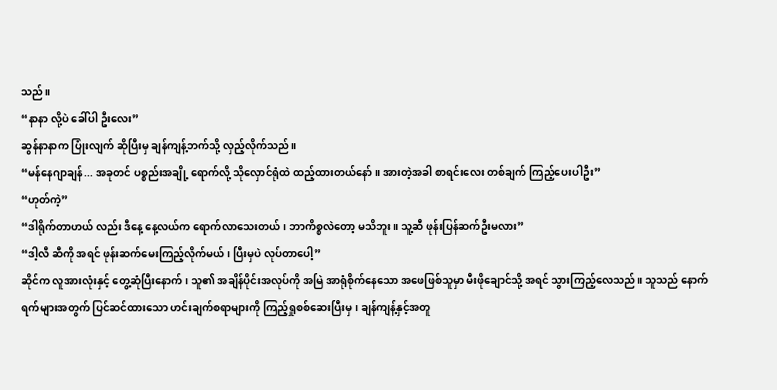သည်။
“နာနာ လို့ပဲ ခေါ်ပါ ဦးလေး”
ဆွန်နာနာက ပြုံးလျက် ဆိုပြီးမှ ချန်ကျန့်ဘက်သို့ လှည့်လိုက်သည်။
“မန်နေဂျာချန်... အခုတင် ပစ္စည်းအချို့ ရောက်လို့ သိုလှောင်ရုံထဲ ထည့်ထားတယ်နော်။ အားတဲ့အခါ စာရင်းလေး တစ်ချက် ကြည့်ပေးပါဦး”
“ဟုတ်ကဲ့”
“ဒါရိုက်တာဟယ် လည်း ဒီနေ့ နေ့လယ်က ရောက်လာသေးတယ်၊ ဘာကိစ္စလဲတော့ မသိဘူး။ သူ့ဆီ ဖုန်းပြန်ဆက်ဦးမလား”
“ဒါ့လီ ဆီကို အရင် ဖုန်းဆက်မေးကြည့်လိုက်မယ်၊ ပြီးမှပဲ လုပ်တာပေါ့”
ဆိုင်က လူအားလုံးနှင့် တွေ့ဆုံပြီးနောက်၊ သူ၏ အချိန်ပိုင်းအလုပ်ကို အမြဲ အာရုံစိုက်နေသော အဖေဖြစ်သူမှာ မီးဖိုချောင်သို့ အရင် သွားကြည့်လေသည်။ သူသည် နောက်ရက်များအတွက် ပြင်ဆင်ထားသော ဟင်းချက်စရာများကို ကြည့်ရှုစစ်ဆေးပြီးမှ၊ ချန်ကျန့်နှင့်အတူ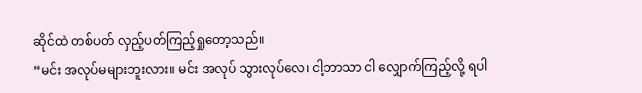ဆိုင်ထဲ တစ်ပတ် လှည့်ပတ်ကြည့်ရှုတော့သည်။
“မင်း အလုပ်မများဘူးလား။ မင်း အလုပ် သွားလုပ်လေ၊ ငါ့ဘာသာ ငါ လျှောက်ကြည့်လို့ ရပါ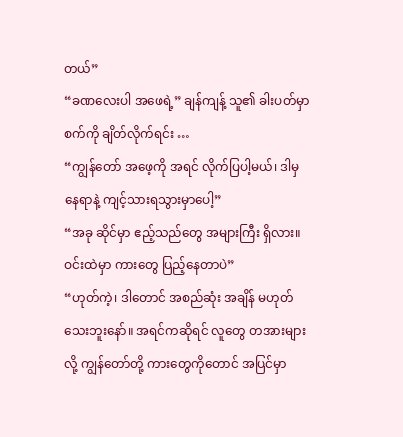တယ်”
“ခဏလေးပါ အဖေရဲ့” ချန်ကျန့် သူ၏ ခါးပတ်မှာ စက်ကို ချိတ်လိုက်ရင်း …
“ကျွန်တော် အဖေ့ကို အရင် လိုက်ပြပါ့မယ်၊ ဒါမှ နေရာနဲ့ ကျင့်သားရသွားမှာပေါ့”
“အခု ဆိုင်မှာ ဧည့်သည်တွေ အများကြီး ရှိလား။ ဝင်းထဲမှာ ကားတွေ ပြည့်နေတာပဲ”
“ဟုတ်ကဲ့၊ ဒါတောင် အစည်ဆုံး အချိန် မဟုတ်သေးဘူးနော်။ အရင်ကဆိုရင် လူတွေ တအားများလို့ ကျွန်တော်တို့ ကားတွေကိုတောင် အပြင်မှာ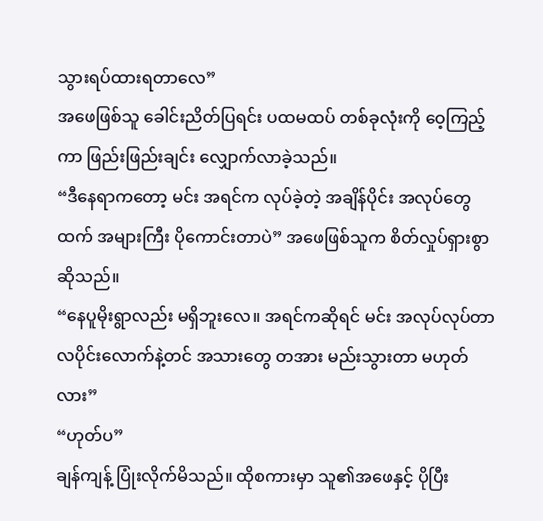သွားရပ်ထားရတာလေ”
အဖေဖြစ်သူ ခေါင်းညိတ်ပြရင်း ပထမထပ် တစ်ခုလုံးကို ဝေ့ကြည့်ကာ ဖြည်းဖြည်းချင်း လျှောက်လာခဲ့သည်။
“ဒီနေရာကတော့ မင်း အရင်က လုပ်ခဲ့တဲ့ အချိန်ပိုင်း အလုပ်တွေထက် အများကြီး ပိုကောင်းတာပဲ” အဖေဖြစ်သူက စိတ်လှုပ်ရှားစွာ ဆိုသည်။
“နေပူမိုးရွာလည်း မရှိဘူးလေ။ အရင်ကဆိုရင် မင်း အလုပ်လုပ်တာ လပိုင်းလောက်နဲ့တင် အသားတွေ တအား မည်းသွားတာ မဟုတ်လား”
“ဟုတ်ပ”
ချန်ကျန့် ပြုံးလိုက်မိသည်။ ထိုစကားမှာ သူ၏အဖေနှင့် ပိုပြီး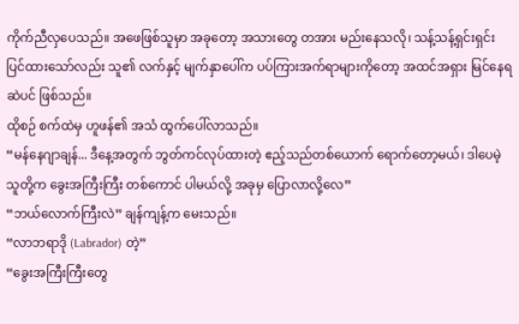ကိုက်ညီလှပေသည်။ အဖေဖြစ်သူမှာ အခုတော့ အသားတွေ တအား မည်းနေသလို၊ သန့်သန့်ရှင်းရှင်း ပြင်ထားသော်လည်း သူ၏ လက်နှင့် မျက်နှာပေါ်က ပပ်ကြားအက်ရာများကိုတော့ အထင်အရှား မြင်နေရဆဲပင် ဖြစ်သည်။
ထိုစဉ် စက်ထဲမှ ဟူဖန်၏ အသံ ထွက်ပေါ်လာသည်။
“မန်နေဂျာချန်... ဒီနေ့အတွက် ဘွတ်ကင်လုပ်ထားတဲ့ ဧည့်သည်တစ်ယောက် ရောက်တော့မယ်၊ ဒါပေမဲ့ သူတို့က ခွေးအကြီးကြီး တစ်ကောင် ပါမယ်လို့ အခုမှ ပြောလာလို့လေ”
“ဘယ်လောက်ကြီးလဲ” ချန်ကျန့်က မေးသည်။
“လာဘရာဒို (Labrador) တဲ့”
“ခွေးအကြီးကြီးတွေ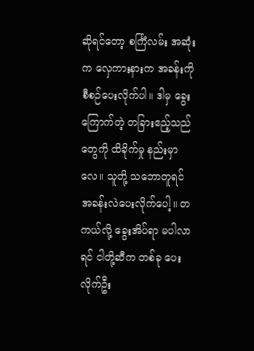ဆိုရင်တော့ စင်္ကြံလမ်း အဆုံးက လှေကားနားက အခန်းကို စီစဉ်ပေးလိုက်ပါ။ ဒါမှ ခွေးကြောက်တဲ့ တခြားဧည့်သည်တွေကို ထိခိုက်မှု နည်းမှာလေ။ သူတို့ သဘောတူရင် အခန်းလဲပေးလိုက်ပေါ့။ တကယ်လို့ ခွေးအိပ်ရာ မပါလာရင် ငါတို့ဆီက တစ်ခု ပေးလိုက်ဦး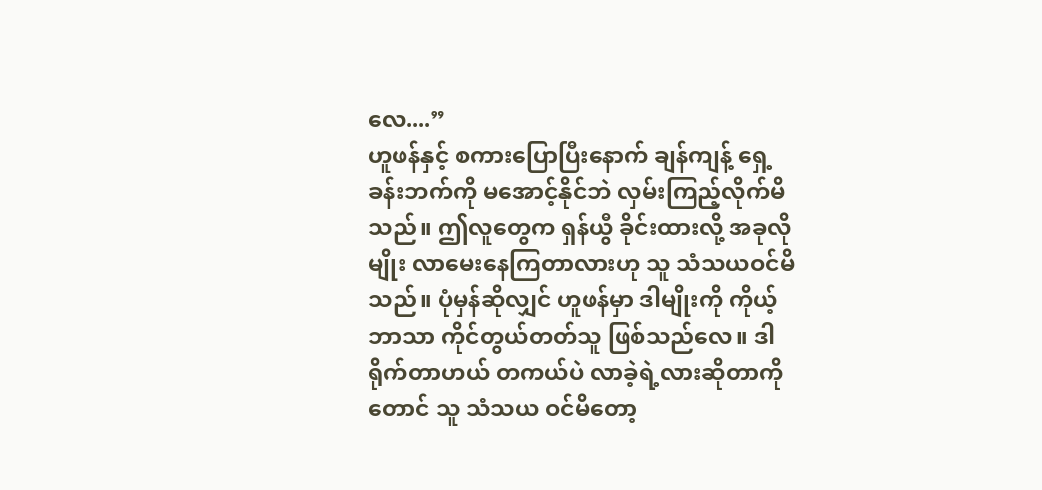လေ....”
ဟူဖန်နှင့် စကားပြောပြီးနောက် ချန်ကျန့် ရှေ့ခန်းဘက်ကို မအောင့်နိုင်ဘဲ လှမ်းကြည့်လိုက်မိသည်။ ဤလူတွေက ရှန်ယွီ ခိုင်းထားလို့ အခုလိုမျိုး လာမေးနေကြတာလားဟု သူ သံသယဝင်မိသည်။ ပုံမှန်ဆိုလျှင် ဟူဖန်မှာ ဒါမျိုးကို ကိုယ့်ဘာသာ ကိုင်တွယ်တတ်သူ ဖြစ်သည်လေ။ ဒါရိုက်တာဟယ် တကယ်ပဲ လာခဲ့ရဲ့လားဆိုတာကိုတောင် သူ သံသယ ဝင်မိတော့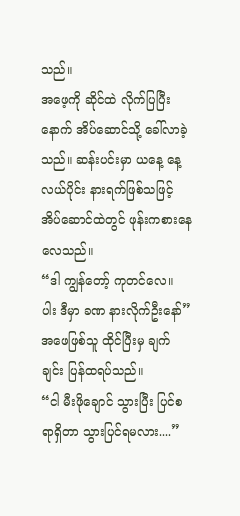သည်။
အဖေ့ကို ဆိုင်ထဲ လိုက်ပြပြီးနောက် အိပ်ဆောင်သို့ ခေါ်လာခဲ့သည်။ ဆန်းပင်းမှာ ယနေ့ နေ့လယ်ပိုင်း နားရက်ဖြစ်သဖြင့် အိပ်ဆောင်ထဲတွင် ဖုန်းကစားနေလေသည်။
“ဒါ ကျွန်တော့် ကုတင်လေ။ ပါး ဒီမှာ ခဏ နားလိုက်ဦးနော်”
အဖေဖြစ်သူ ထိုင်ပြီးမှ ချက်ချင်း ပြန်ထရပ်သည်။
“ငါ မီးဖိုချောင် သွားပြီး ပြင်စရာရှိတာ သွားပြင်ရမလား....”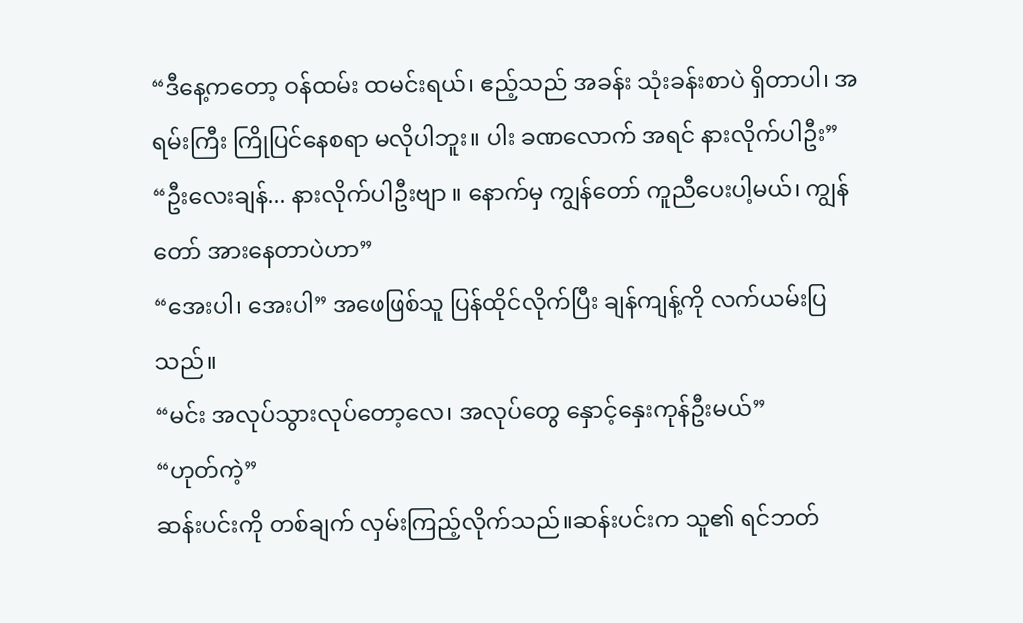“ဒီနေ့ကတော့ ဝန်ထမ်း ထမင်းရယ်၊ ဧည့်သည် အခန်း သုံးခန်းစာပဲ ရှိတာပါ၊ အရမ်းကြီး ကြိုပြင်နေစရာ မလိုပါဘူး။ ပါး ခဏလောက် အရင် နားလိုက်ပါဦး”
“ဦးလေးချန်... နားလိုက်ပါဦးဗျာ ။ နောက်မှ ကျွန်တော် ကူညီပေးပါ့မယ်၊ ကျွန်တော် အားနေတာပဲဟာ”
“အေးပါ၊ အေးပါ” အဖေဖြစ်သူ ပြန်ထိုင်လိုက်ပြီး ချန်ကျန့်ကို လက်ယမ်းပြသည်။
“မင်း အလုပ်သွားလုပ်တော့လေ၊ အလုပ်တွေ နှောင့်နှေးကုန်ဦးမယ်”
“ဟုတ်ကဲ့”
ဆန်းပင်းကို တစ်ချက် လှမ်းကြည့်လိုက်သည်။ဆန်းပင်းက သူ၏ ရင်ဘတ်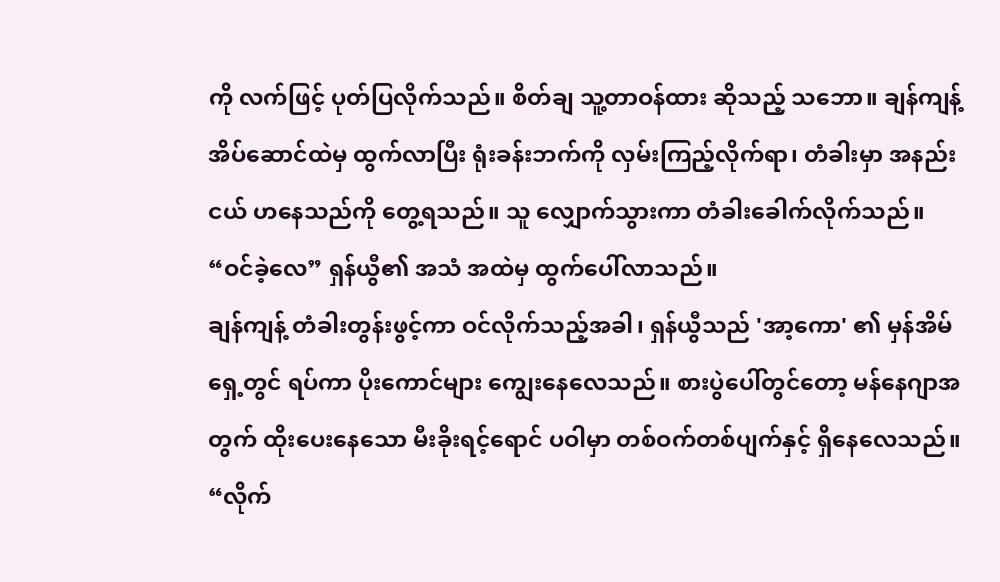ကို လက်ဖြင့် ပုတ်ပြလိုက်သည်။ စိတ်ချ သူ့တာဝန်ထား ဆိုသည့် သဘော။ ချန်ကျန့် အိပ်ဆောင်ထဲမှ ထွက်လာပြီး ရုံးခန်းဘက်ကို လှမ်းကြည့်လိုက်ရာ၊ တံခါးမှာ အနည်းငယ် ဟနေသည်ကို တွေ့ရသည်။ သူ လျှောက်သွားကာ တံခါးခေါက်လိုက်သည်။
“ဝင်ခဲ့လေ” ရှန်ယွီ၏ အသံ အထဲမှ ထွက်ပေါ်လာသည်။
ချန်ကျန့် တံခါးတွန်းဖွင့်ကာ ဝင်လိုက်သည့်အခါ၊ ရှန်ယွီသည် 'အာ့ကော' ၏ မှန်အိမ်ရှေ့တွင် ရပ်ကာ ပိုးကောင်များ ကျွေးနေလေသည်။ စားပွဲပေါ်တွင်တော့ မန်နေဂျာအတွက် ထိုးပေးနေသော မီးခိုးရင့်ရောင် ပဝါမှာ တစ်ဝက်တစ်ပျက်နှင့် ရှိနေလေသည်။
“လိုက်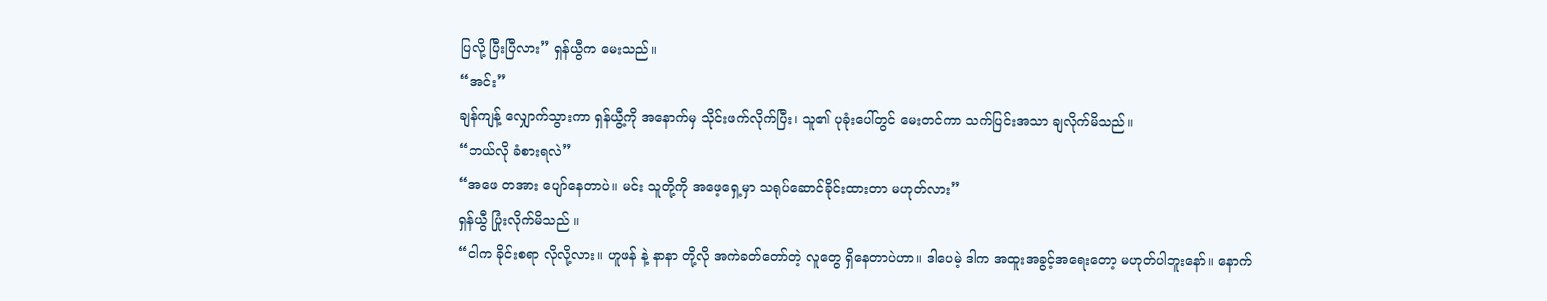ပြလို့ ပြီးပြီလား” ရှန်ယွီက မေးသည်။
“အင်း”
ချန်ကျန့် လျှောက်သွားကာ ရှန်ယွီ့ကို အနောက်မှ သိုင်းဖက်လိုက်ပြီး၊ သူ၏ ပုခုံးပေါ်တွင် မေးတင်ကာ သက်ပြင်းအသာ ချလိုက်မိသည်။
“ဘယ်လို ခံစားရလဲ”
“အဖေ တအား ပျော်နေတာပဲ။ မင်း သူတို့ကို အဖေ့ရှေ့မှာ သရုပ်ဆောင်ခိုင်းထားတာ မဟုတ်လား”
ရှန်ယွီ ပြုံးလိုက်မိသည် ။
“ငါက ခိုင်းစရာ လိုလို့လား။ ဟူဖန် နဲ့ နာနာ တို့လို အကဲခတ်တော်တဲ့ လူတွေ ရှိနေတာပဲဟာ။ ဒါပေမဲ့ ဒါက အထူးအခွင့်အရေးတော့ မဟုတ်ပါဘူးနော်။ နောက်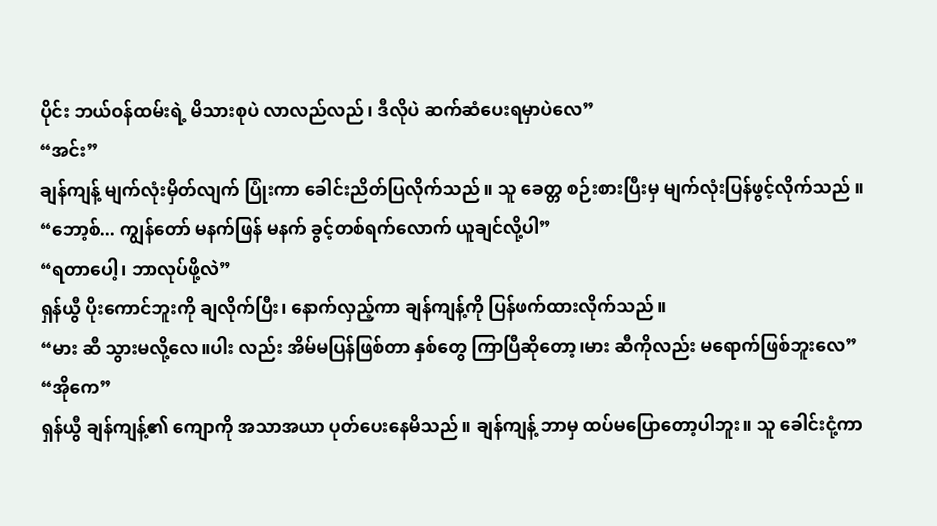ပိုင်း ဘယ်ဝန်ထမ်းရဲ့ မိသားစုပဲ လာလည်လည်၊ ဒီလိုပဲ ဆက်ဆံပေးရမှာပဲလေ”
“အင်း”
ချန်ကျန့် မျက်လုံးမှိတ်လျက် ပြုံးကာ ခေါင်းညိတ်ပြလိုက်သည်။ သူ ခေတ္တ စဉ်းစားပြီးမှ မျက်လုံးပြန်ဖွင့်လိုက်သည် ။
“ဘော့စ်... ကျွန်တော် မနက်ဖြန် မနက် ခွင့်တစ်ရက်လောက် ယူချင်လို့ပါ”
“ရတာပေါ့၊ ဘာလုပ်ဖို့လဲ”
ရှန်ယွီ ပိုးကောင်ဘူးကို ချလိုက်ပြီး၊ နောက်လှည့်ကာ ချန်ကျန့်ကို ပြန်ဖက်ထားလိုက်သည်။
“မား ဆီ သွားမလို့လေ။ပါး လည်း အိမ်မပြန်ဖြစ်တာ နှစ်တွေ ကြာပြီဆိုတော့၊မား ဆီကိုလည်း မရောက်ဖြစ်ဘူးလေ”
“အိုကေ”
ရှန်ယွီ ချန်ကျန့်၏ ကျောကို အသာအယာ ပုတ်ပေးနေမိသည်။ ချန်ကျန့် ဘာမှ ထပ်မပြောတော့ပါဘူး။ သူ ခေါင်းငုံ့ကာ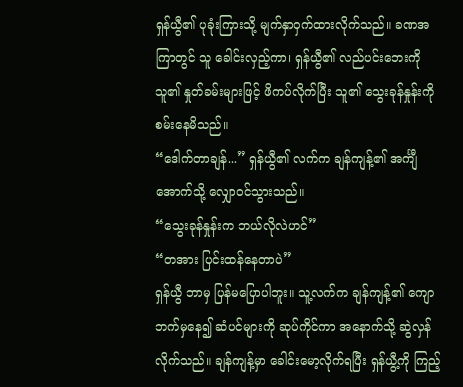ရှန်ယွီ၏ ပုခုံးကြားသို့ မျက်နှာဝှက်ထားလိုက်သည်။ ခဏအကြာတွင် သူ ခေါင်းလှည့်ကာ၊ ရှန်ယွီ၏ လည်ပင်းဘေးကို သူ၏ နှုတ်ခမ်းများဖြင့် ဖိကပ်လိုက်ပြီး သူ၏ သွေးခုန်နှုန်းကို စမ်းနေမိသည်။
“ဒေါက်တာချန်...” ရှန်ယွီ၏ လက်က ချန်ကျန့်၏ အင်္ကျီအောက်သို့ လျှောဝင်သွားသည်။
“သွေးခုန်နှုန်းက ဘယ်လိုလဲဟင်”
“တအား ပြင်းထန်နေတာပဲ”
ရှန်ယွီ ဘာမှ ပြန်မပြောပါဘူး။ သူ့လက်က ချန်ကျန့်၏ ကျောဘက်မှနေ၍ ဆံပင်များကို ဆုပ်ကိုင်ကာ အနောက်သို့ ဆွဲလှန်လိုက်သည်။ ချန်ကျန့်မှာ ခေါင်းမော့လိုက်ရပြီး ရှန်ယွီ့ကို ကြည့်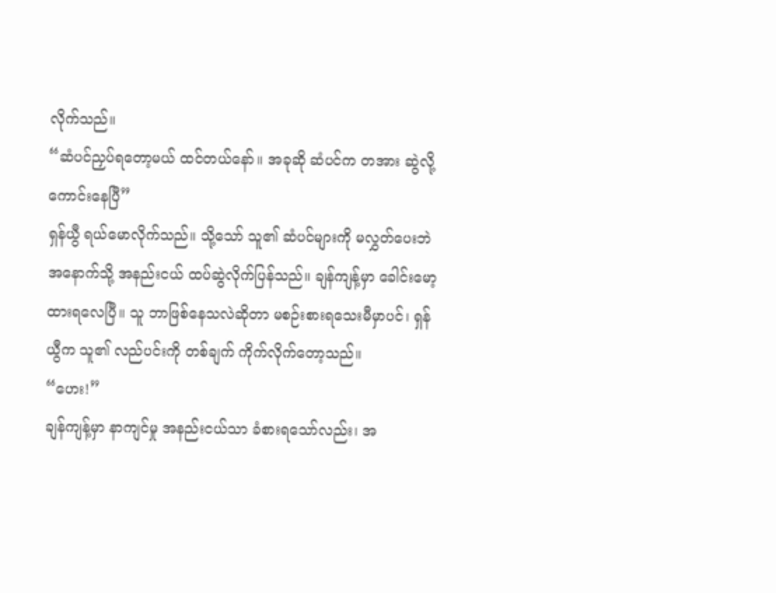လိုက်သည်။
“ဆံပင်ညှပ်ရတော့မယ် ထင်တယ်နော်။ အခုဆို ဆံပင်က တအား ဆွဲလို့ကောင်းနေပြီ”
ရှန်ယွီ ရယ်မောလိုက်သည်။ သို့သော် သူ၏ ဆံပင်များကို မလွှတ်ပေးဘဲ အနောက်သို့ အနည်းငယ် ထပ်ဆွဲလိုက်ပြန်သည်။ ချန်ကျန့်မှာ ခေါင်းမော့ထားရလေပြီ။ သူ ဘာဖြစ်နေသလဲဆိုတာ မစဉ်းစားရသေးမီမှာပင်၊ ရှန်ယွီက သူ၏ လည်ပင်းကို တစ်ချက် ကိုက်လိုက်တော့သည်။
“ဟေး!”
ချန်ကျန့်မှာ နာကျင်မှု အနည်းငယ်သာ ခံစားရသော်လည်း၊ အ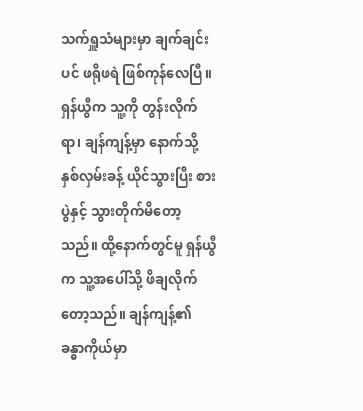သက်ရှူသံများမှာ ချက်ချင်းပင် ဖရိုဖရဲ ဖြစ်ကုန်လေပြီ။ ရှန်ယွီက သူ့ကို တွန်းလိုက်ရာ၊ ချန်ကျန့်မှာ နောက်သို့ နှစ်လှမ်းခန့် ယိုင်သွားပြီး စားပွဲနှင့် သွားတိုက်မိတော့သည်။ ထို့နောက်တွင်မူ ရှန်ယွီက သူ့အပေါ်သို့ ဖိချလိုက်တော့သည်။ ချန်ကျန့်၏ ခန္ဓာကိုယ်မှာ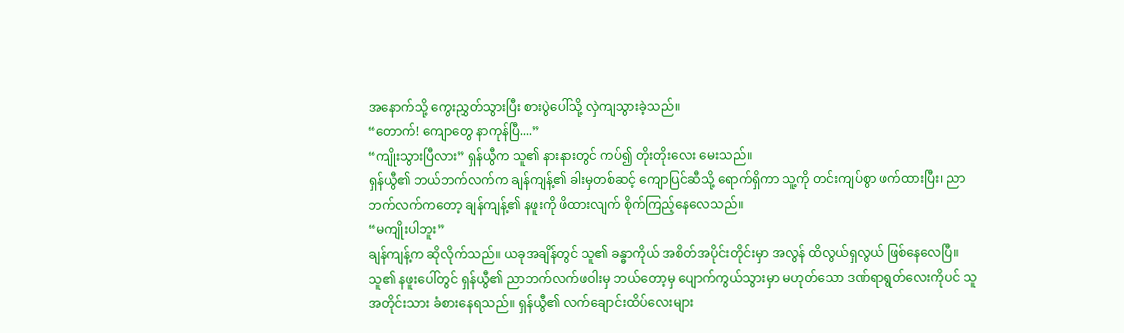အနောက်သို့ ကွေးညွှတ်သွားပြီး စားပွဲပေါ်သို့ လှဲကျသွားခဲ့သည်။
“တောက်! ကျောတွေ နာကုန်ပြီ....”
“ကျိုးသွားပြီလား” ရှန်ယွီက သူ၏ နားနားတွင် ကပ်၍ တိုးတိုးလေး မေးသည်။
ရှန်ယွီ၏ ဘယ်ဘက်လက်က ချန်ကျန့်၏ ခါးမှတစ်ဆင့် ကျောပြင်ဆီသို့ ရောက်ရှိကာ သူ့ကို တင်းကျပ်စွာ ဖက်ထားပြီး၊ ညာဘက်လက်ကတော့ ချန်ကျန့်၏ နဖူးကို ဖိထားလျက် စိုက်ကြည့်နေလေသည်။
“မကျိုးပါဘူး”
ချန်ကျန့်က ဆိုလိုက်သည်။ ယခုအချိန်တွင် သူ၏ ခန္ဓာကိုယ် အစိတ်အပိုင်းတိုင်းမှာ အလွန် ထိလွယ်ရှလွယ် ဖြစ်နေလေပြီ။ သူ၏ နဖူးပေါ်တွင် ရှန်ယွီ၏ ညာဘက်လက်ဖဝါးမှ ဘယ်တော့မှ ပျောက်ကွယ်သွားမှာ မဟုတ်သော ဒဏ်ရာရွတ်လေးကိုပင် သူ အတိုင်းသား ခံစားနေရသည်။ ရှန်ယွီ၏ လက်ချောင်းထိပ်လေးများ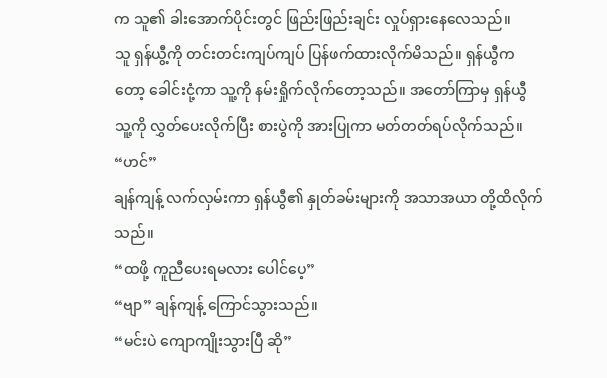က သူ၏ ခါးအောက်ပိုင်းတွင် ဖြည်းဖြည်းချင်း လှုပ်ရှားနေလေသည်။
သူ ရှန်ယွီ့ကို တင်းတင်းကျပ်ကျပ် ပြန်ဖက်ထားလိုက်မိသည်။ ရှန်ယွီကတော့ ခေါင်းငုံ့ကာ သူ့ကို နမ်းရှိုက်လိုက်တော့သည်။ အတော်ကြာမှ ရှန်ယွီ သူ့ကို လွှတ်ပေးလိုက်ပြီး စားပွဲကို အားပြုကာ မတ်တတ်ရပ်လိုက်သည်။
“ဟင်”
ချန်ကျန့် လက်လှမ်းကာ ရှန်ယွီ၏ နှုတ်ခမ်းများကို အသာအယာ တို့ထိလိုက်သည်။
“ထဖို့ ကူညီပေးရမလား ပေါင်ပေ့”
“ဗျာ” ချန်ကျန့် ကြောင်သွားသည်။
“မင်းပဲ ကျောကျိုးသွားပြီ ဆို”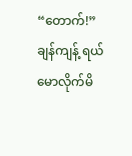“တောက်!” ချန်ကျန့် ရယ်မောလိုက်မိ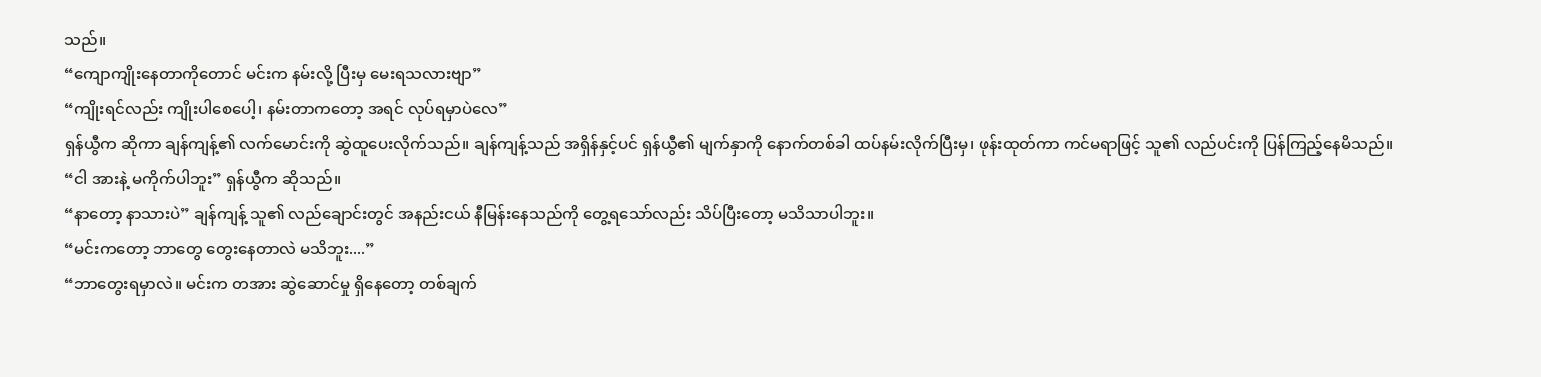သည်။
“ကျောကျိုးနေတာကိုတောင် မင်းက နမ်းလို့ ပြီးမှ မေးရသလားဗျာ”
“ကျိုးရင်လည်း ကျိုးပါစေပေါ့၊ နမ်းတာကတော့ အရင် လုပ်ရမှာပဲလေ”
ရှန်ယွီက ဆိုကာ ချန်ကျန့်၏ လက်မောင်းကို ဆွဲထူပေးလိုက်သည်။ ချန်ကျန့်သည် အရှိန်နှင့်ပင် ရှန်ယွီ၏ မျက်နှာကို နောက်တစ်ခါ ထပ်နမ်းလိုက်ပြီးမှ၊ ဖုန်းထုတ်ကာ ကင်မရာဖြင့် သူ၏ လည်ပင်းကို ပြန်ကြည့်နေမိသည်။
“ငါ အားနဲ့ မကိုက်ပါဘူး” ရှန်ယွီက ဆိုသည်။
“နာတော့ နာသားပဲ” ချန်ကျန့် သူ၏ လည်ချောင်းတွင် အနည်းငယ် နီမြန်းနေသည်ကို တွေ့ရသော်လည်း သိပ်ပြီးတော့ မသိသာပါဘူး။
“မင်းကတော့ ဘာတွေ တွေးနေတာလဲ မသိဘူး....”
“ဘာတွေးရမှာလဲ။ မင်းက တအား ဆွဲဆောင်မှု ရှိနေတော့ တစ်ချက်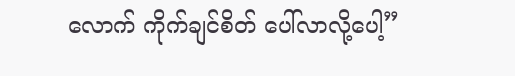လောက် ကိုက်ချင်စိတ် ပေါ်လာလို့ပေါ့”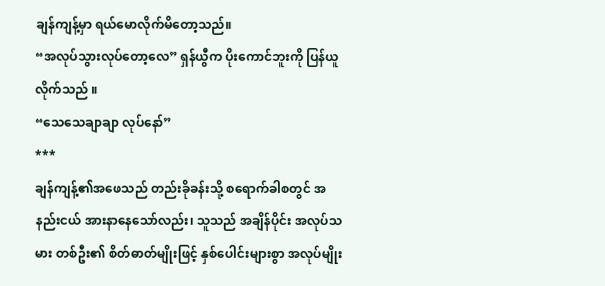ချန်ကျန့်မှာ ရယ်မောလိုက်မိတော့သည်။
“အလုပ်သွားလုပ်တော့လေ” ရှန်ယွီက ပိုးကောင်ဘူးကို ပြန်ယူလိုက်သည် ။
“သေသေချာချာ လုပ်နော်”
***
ချန်ကျန့်၏အဖေသည် တည်းခိုခန်းသို့ စရောက်ခါစတွင် အနည်းငယ် အားနာနေသော်လည်း၊ သူသည် အချိန်ပိုင်း အလုပ်သမား တစ်ဦး၏ စိတ်ဓာတ်မျိုးဖြင့် နှစ်ပေါင်းများစွာ အလုပ်မျိုး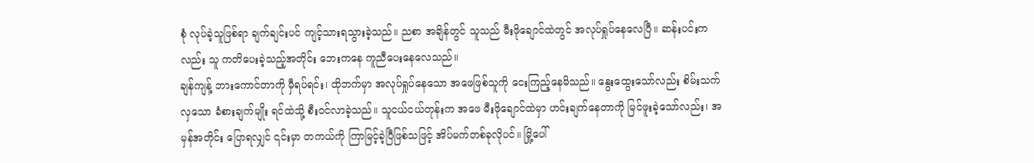စုံ လုပ်ခဲ့သူဖြစ်ရာ ချက်ချင်းပင် ကျင့်သားရသွားခဲ့သည်။ ညစာ အချိန်တွင် သူသည် မီးဖိုချောင်ထဲတွင် အလုပ်ရှုပ်နေလေပြီ။ ဆန်းပင်းကလည်း သူ ကတိပေးခဲ့သည့်အတိုင်း ဘေးကနေ ကူညီပေးနေလေသည်။
ချန်ကျန့် ဘားကောင်တာကို မှီရပ်ရင်း၊ ထိုဘက်မှာ အလုပ်ရှုပ်နေသော အဖေဖြစ်သူကို ငေးကြည့်နေမိသည်။ နွေးထွေးသော်လည်း စိမ်းသက်လှသော ခံစားချက်မျိုး ရင်ထဲသို့ စီးဝင်လာခဲ့သည်။ သူငယ်ငယ်တုန်းက အဖေ မီးဖိုချောင်ထဲမှာ ဟင်းချက်နေတာကို မြင်ဖူးခဲ့သော်လည်း၊ အမှန်အတိုင်း ပြောရလျှင် ၎င်းမှာ တကယ်ကို ကြာမြင့်ခဲ့ပြီဖြစ်သဖြင့် အိပ်မက်တစ်ခုလိုပင်။ မြို့ပေါ်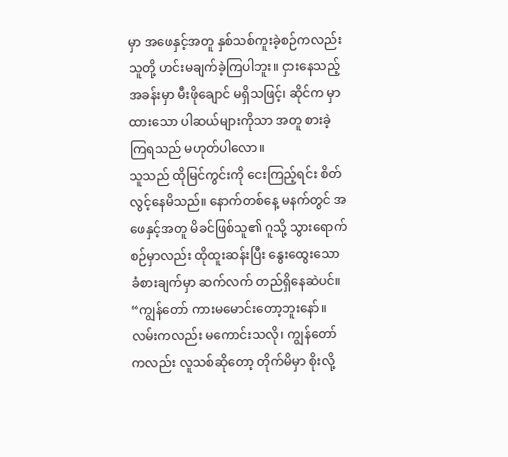မှာ အဖေနှင့်အတူ နှစ်သစ်ကူးခဲ့စဉ်ကလည်း သူတို့ ဟင်းမချက်ခဲ့ကြပါဘူး။ ငှားနေသည့် အခန်းမှာ မီးဖိုချောင် မရှိသဖြင့်၊ ဆိုင်က မှာထားသော ပါဆယ်များကိုသာ အတူ စားခဲ့ကြရသည် မဟုတ်ပါလော။
သူသည် ထိုမြင်ကွင်းကို ငေးကြည့်ရင်း စိတ်လွင့်နေမိသည်။ နောက်တစ်နေ့ မနက်တွင် အဖေနှင့်အတူ မိခင်ဖြစ်သူ၏ ဂူသို့ သွားရောက်စဉ်မှာလည်း ထိုထူးဆန်းပြီး နွေးထွေးသော ခံစားချက်မှာ ဆက်လက် တည်ရှိနေဆဲပင်။
“ကျွန်တော် ကားမမောင်းတော့ဘူးနော်။ လမ်းကလည်း မကောင်းသလို၊ ကျွန်တော်ကလည်း လူသစ်ဆိုတော့ တိုက်မိမှာ စိုးလို့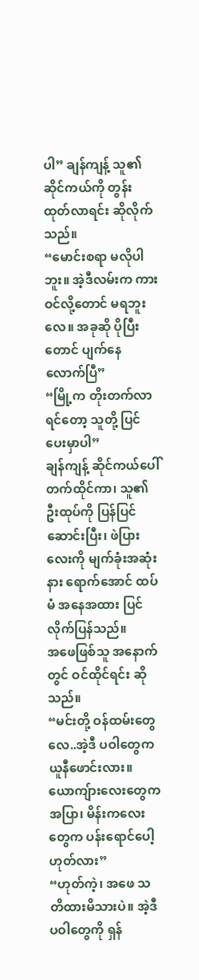ပါ” ချန်ကျန့် သူ၏ ဆိုင်ကယ်ကို တွန်းထုတ်လာရင်း ဆိုလိုက်သည်။
“မောင်းစရာ မလိုပါဘူး။ အဲ့ဒီလမ်းက ကားဝင်လို့တောင် မရဘူးလေ။ အခုဆို ပိုပြီးတောင် ပျက်နေလောက်ပြီ”
“မြို့က တိုးတက်လာရင်တော့ သူတို့ ပြင်ပေးမှာပါ”
ချန်ကျန့် ဆိုင်ကယ်ပေါ် တက်ထိုင်ကာ၊ သူ၏ ဦးထုပ်ကို ပြန်ပြင်ဆောင်းပြီး၊ ဖဲပြားလေးကို မျက်ခုံးအဆုံးနား ရောက်အောင် ထပ်မံ အနေအထား ပြင်လိုက်ပြန်သည်။
အဖေဖြစ်သူ အနောက်တွင် ဝင်ထိုင်ရင်း ဆိုသည်။
“မင်းတို့ ဝန်ထမ်းတွေလေ..အဲ့ဒီ ပဝါတွေက ယူနီဖောင်းလား။ ယောကျ်ားလေးတွေက အပြာ၊ မိန်းကလေးတွေက ပန်းရောင်ပေါ့ ဟုတ်လား”
“ဟုတ်ကဲ့၊ အဖေ သတိထားမိသားပဲ။ အဲ့ဒီ ပဝါတွေကို ရှန်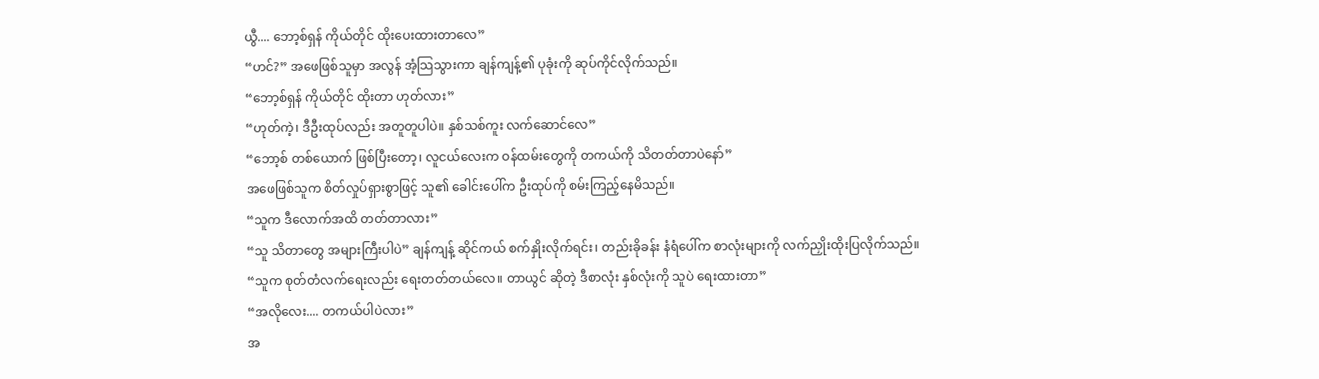ယွီ.... ဘော့စ်ရှန် ကိုယ်တိုင် ထိုးပေးထားတာလေ”
“ဟင်?” အဖေဖြစ်သူမှာ အလွန် အံ့သြသွားကာ ချန်ကျန့်၏ ပုခုံးကို ဆုပ်ကိုင်လိုက်သည်။
“ဘော့စ်ရှန် ကိုယ်တိုင် ထိုးတာ ဟုတ်လား”
“ဟုတ်ကဲ့၊ ဒီဦးထုပ်လည်း အတူတူပါပဲ။ နှစ်သစ်ကူး လက်ဆောင်လေ”
“ဘော့စ် တစ်ယောက် ဖြစ်ပြီးတော့၊ လူငယ်လေးက ဝန်ထမ်းတွေကို တကယ်ကို သိတတ်တာပဲနော်”
အဖေဖြစ်သူက စိတ်လှုပ်ရှားစွာဖြင့် သူ၏ ခေါင်းပေါ်က ဦးထုပ်ကို စမ်းကြည့်နေမိသည်။
“သူက ဒီလောက်အထိ တတ်တာလား”
“သူ သိတာတွေ အများကြီးပါပဲ” ချန်ကျန့် ဆိုင်ကယ် စက်နှိုးလိုက်ရင်း၊ တည်းခိုခန်း နံရံပေါ်က စာလုံးများကို လက်ညှိုးထိုးပြလိုက်သည်။
“သူက စုတ်တံလက်ရေးလည်း ရေးတတ်တယ်လေ။ တာယွင် ဆိုတဲ့ ဒီစာလုံး နှစ်လုံးကို သူပဲ ရေးထားတာ”
“အလိုလေး.... တကယ်ပါပဲလား”
အ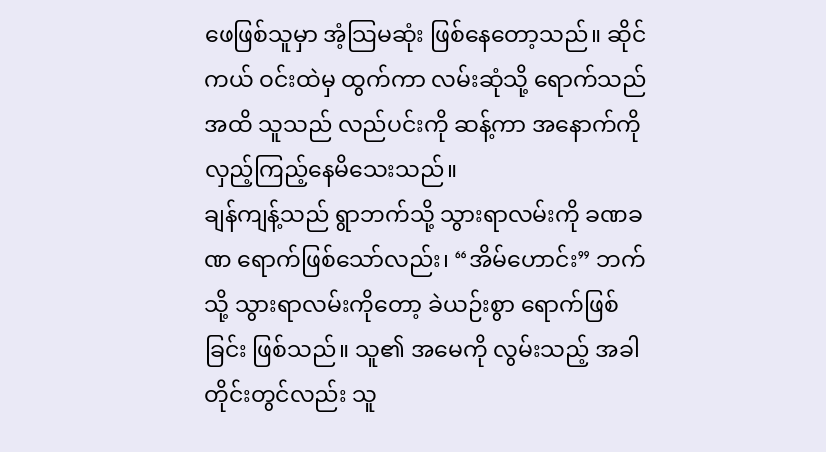ဖေဖြစ်သူမှာ အံ့သြမဆုံး ဖြစ်နေတော့သည်။ ဆိုင်ကယ် ဝင်းထဲမှ ထွက်ကာ လမ်းဆုံသို့ ရောက်သည်အထိ သူသည် လည်ပင်းကို ဆန့်ကာ အနောက်ကို လှည့်ကြည့်နေမိသေးသည်။
ချန်ကျန့်သည် ရွာဘက်သို့ သွားရာလမ်းကို ခဏခဏ ရောက်ဖြစ်သော်လည်း၊ “အိမ်ဟောင်း” ဘက်သို့ သွားရာလမ်းကိုတော့ ခဲယဉ်းစွာ ရောက်ဖြစ်ခြင်း ဖြစ်သည်။ သူ၏ အမေကို လွမ်းသည့် အခါတိုင်းတွင်လည်း သူ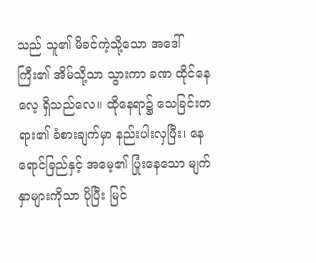သည် သူ၏ မိခင်ကဲ့သို့သော အဒေါ်ကြီး၏ အိမ်သို့သာ သွားကာ ခဏ ထိုင်နေလေ့ ရှိသည်လေ။ ထိုနေရာ၌ သေခြင်းတရား၏ ခံစားချက်မှာ နည်းပါးလှပြီး၊ နေရောင်ခြည်နှင့် အမေ့၏ ပြုံးနေသော မျက်နှာများကိုသာ ပိုပြီး မြင်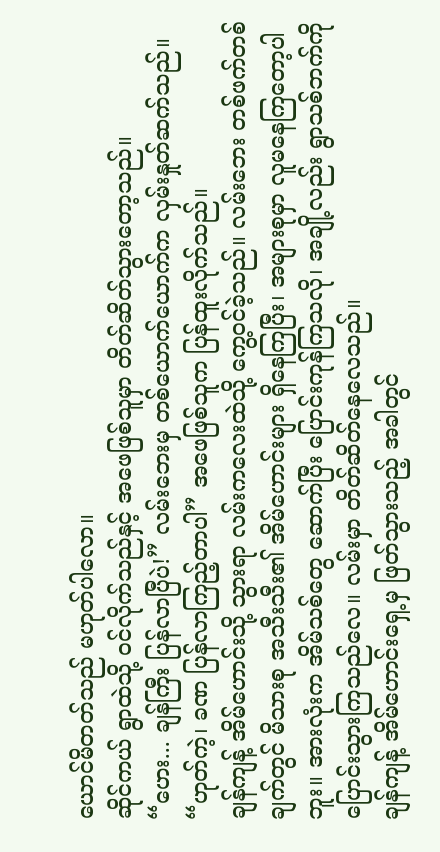ယောင်မိတတ်သည် မဟုတ်ပါလော။
ဆိုင်ကယ် ရွာထဲသို့ ဝင်လိုက်သည်နှင့် အဖေဖြစ်သူမှာ တိတ်ဆိတ်သွားတော့သည်။
“ဟေး... ချန်ကြီး ပြန်လာပြီပဲ!” လမ်းဘေးမှ တစ်ယောက်ယောက်က လှမ်းနှုတ်ဆက်သည်။
“ဟုတ်ကဲ့၊ ခဏ ပြန်လာကြည့်တာပါ” အဖေဖြစ်သူက ပြန်ထူးလိုက်သည်။
ချန်ကျန့် အိမ်ဟောင်းသို့ သွားရာ လမ်းကလေးထဲသို့ ကွေ့ဝင်ခဲ့သည်။ လမ်းဘေး တစ်ဖက်တစ်ချက်တွင် မိသားစု အသီးသီး၏ အိမ်ဟောင်းများ ရှိနေကြပြီး၊ အများစုမှာ လူမနေကြတော့ပါဘူး။ အားလုံးက အိမ်သစ်တွေ ဆောက်ပြီး ပြောင်းကုန်ကြသလို၊ အချို့လည်း ရွာသစ်ဘက်ကို ပြောင်းသွားကြသည်လေ။ လမ်းမှာ တိတ်ဆိတ်နေလေသည်။
ချန်ကျန့် အိမ်ဟောင်းရှေ့မှ ဖြတ်သွားသည့် အခါတွင်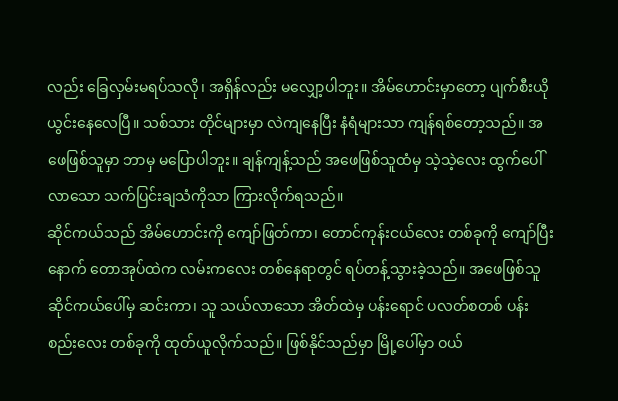လည်း ခြေလှမ်းမရပ်သလို၊ အရှိန်လည်း မလျှော့ပါဘူး။ အိမ်ဟောင်းမှာတော့ ပျက်စီးယိုယွင်းနေလေပြီ။ သစ်သား တိုင်များမှာ လဲကျနေပြီး နံရံများသာ ကျန်ရစ်တော့သည်။ အဖေဖြစ်သူမှာ ဘာမှ မပြောပါဘူး။ ချန်ကျန့်သည် အဖေဖြစ်သူထံမှ သဲ့သဲ့လေး ထွက်ပေါ်လာသော သက်ပြင်းချသံကိုသာ ကြားလိုက်ရသည်။
ဆိုင်ကယ်သည် အိမ်ဟောင်းကို ကျော်ဖြတ်ကာ၊ တောင်ကုန်းငယ်လေး တစ်ခုကို ကျော်ပြီးနောက် တောအုပ်ထဲက လမ်းကလေး တစ်နေရာတွင် ရပ်တန့်သွားခဲ့သည်။ အဖေဖြစ်သူ ဆိုင်ကယ်ပေါ်မှ ဆင်းကာ၊ သူ သယ်လာသော အိတ်ထဲမှ ပန်းရောင် ပလတ်စတစ် ပန်းစည်းလေး တစ်ခုကို ထုတ်ယူလိုက်သည်။ ဖြစ်နိုင်သည်မှာ မြို့ပေါ်မှာ ဝယ်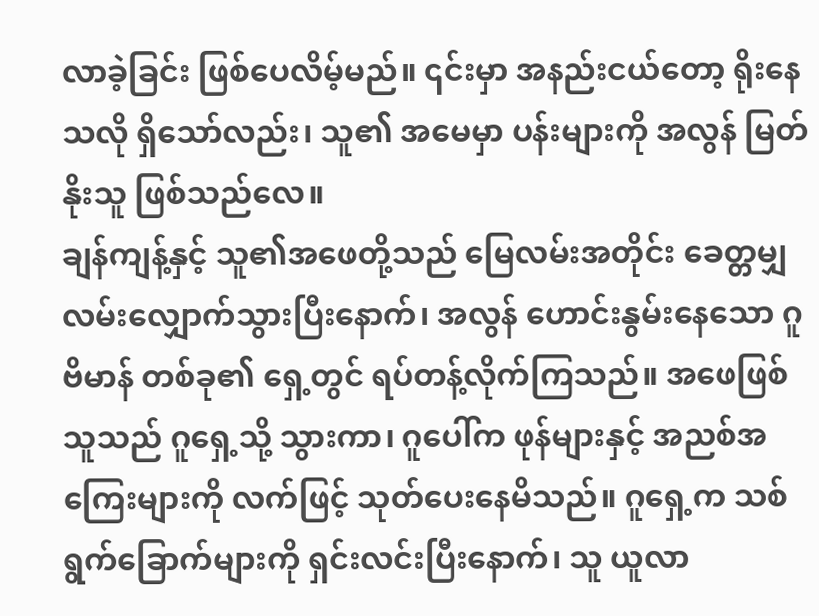လာခဲ့ခြင်း ဖြစ်ပေလိမ့်မည်။ ၎င်းမှာ အနည်းငယ်တော့ ရိုးနေသလို ရှိသော်လည်း၊ သူ၏ အမေမှာ ပန်းများကို အလွန် မြတ်နိုးသူ ဖြစ်သည်လေ။
ချန်ကျန့်နှင့် သူ၏အဖေတို့သည် မြေလမ်းအတိုင်း ခေတ္တမျှ လမ်းလျှောက်သွားပြီးနောက်၊ အလွန် ဟောင်းနွမ်းနေသော ဂူဗိမာန် တစ်ခု၏ ရှေ့တွင် ရပ်တန့်လိုက်ကြသည်။ အဖေဖြစ်သူသည် ဂူရှေ့သို့ သွားကာ၊ ဂူပေါ်က ဖုန်များနှင့် အညစ်အကြေးများကို လက်ဖြင့် သုတ်ပေးနေမိသည်။ ဂူရှေ့က သစ်ရွက်ခြောက်များကို ရှင်းလင်းပြီးနောက်၊ သူ ယူလာ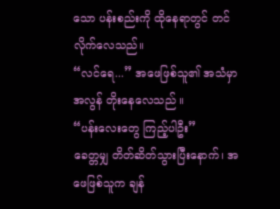သော ပန်းစည်းကို ထိုနေရာတွင် တင်လိုက်လေသည်။
“လင်ရေ...” အဖေဖြစ်သူ၏ အသံမှာ အလွန် တိုးနေလေသည် ။
“ပန်းလေးတွေ ကြည့်ပါဦး”
ခေတ္တမျှ တိတ်ဆိတ်သွားပြီးနောက်၊ အဖေဖြစ်သူက ချန်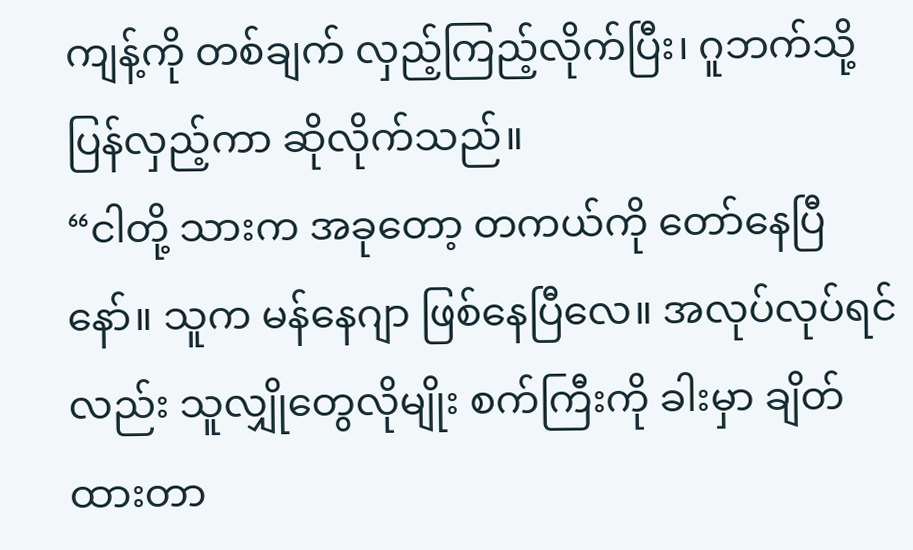ကျန့်ကို တစ်ချက် လှည့်ကြည့်လိုက်ပြီး၊ ဂူဘက်သို့ ပြန်လှည့်ကာ ဆိုလိုက်သည်။
“ငါတို့ သားက အခုတော့ တကယ်ကို တော်နေပြီနော်။ သူက မန်နေဂျာ ဖြစ်နေပြီလေ။ အလုပ်လုပ်ရင်လည်း သူလျှိုတွေလိုမျိုး စက်ကြီးကို ခါးမှာ ချိတ်ထားတာ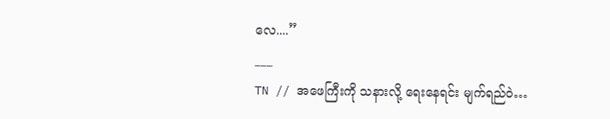လေ....”
___
TN // အဖေကြီးကို သနားလို့ ရေးနေရင်း မျက်ရည်ဝဲ…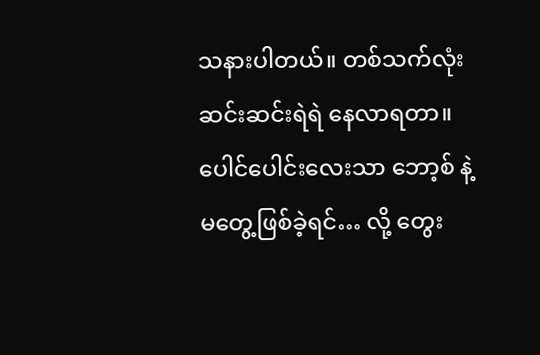သနားပါတယ်။ တစ်သက်လုံး ဆင်းဆင်းရဲရဲ နေလာရတာ။ ပေါင်ပေါင်းလေးသာ ဘော့စ် နဲ့ မတွေ့ဖြစ်ခဲ့ရင်… လို့ တွေး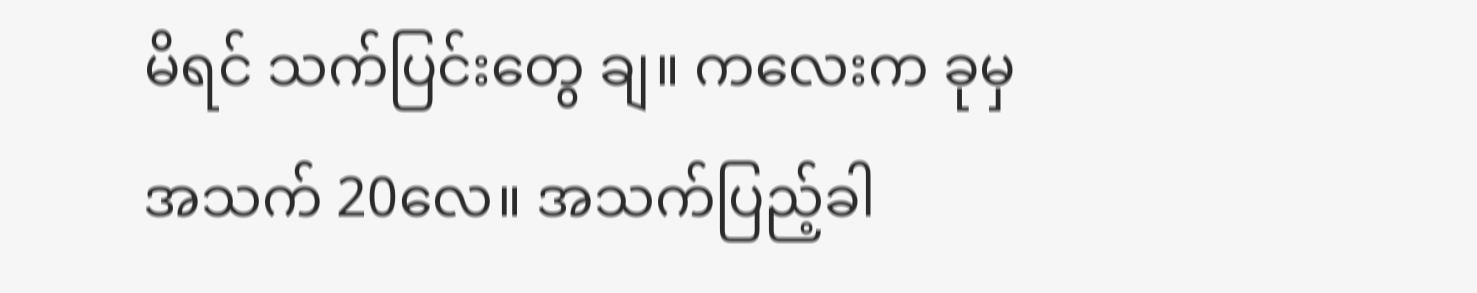မိရင် သက်ပြင်းတွေ ချ။ ကလေးက ခုမှ အသက် 20လေ။ အသက်ပြည့်ခါ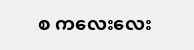စ ကလေးလေး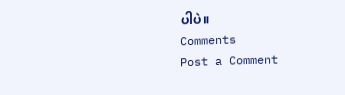ပါပဲ။
Comments
Post a Comment